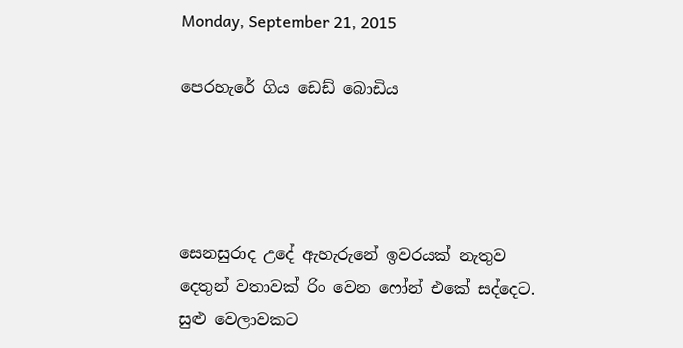Monday, September 21, 2015

පෙරහැරේ ගිය ඩෙඩ් බොඩිය




සෙනසුරාද උදේ ඇහැරුනේ ඉවරයක් නැතුව දෙතුන් වතාවක් රිං වෙන ෆෝන් එකේ සද්දෙට. සුළු වෙලාවකට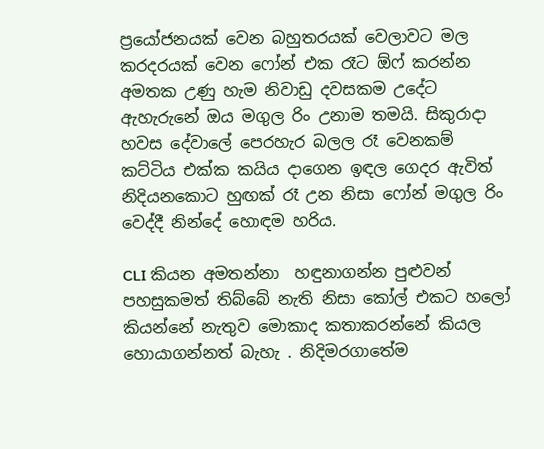ප්‍රයෝජනයක් වෙන බහුතරයක් වෙලාවට මල කරදරයක් වෙන ෆෝන් එක රෑට ඕෆ් කරන්න අමතක උණු හැම නිවාඩු දවසකම උදේට ඇහැරුනේ ඔය මගුල රිං උනාම තමයි. සිකුරාදා හවස දේවාලේ පෙරහැර බලල රෑ වෙනකම් කට්ටිය එක්ක කයිය දාගෙන ඉඳල ගෙදර ඇවිත් නිදියනකොට හුඟක් රෑ උන නිසා ෆෝන් මගුල රිං වෙද්දී නින්දේ හොඳම හරිය.

CLI කියන අමතන්නා  හඳුනාගන්න පුළුවන් පහසුකමත් තිබ්බේ නැති නිසා කෝල් එකට හලෝ කියන්නේ නැතුව මොකාද කතාකරන්නේ කියල හොයාගන්නත් බැහැ . නිදිමරගාතේම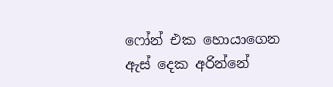ෆෝන් එක හොයාගෙන ඇස් දෙක අරින්නේ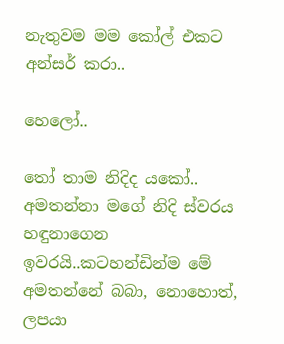නැතුවම මම කෝල් එකට අන්සර් කරා..

හෙලෝ..

තෝ තාම නිදිද යකෝ.. අමතන්නා මගේ නිදි ස්වරය හඳුනාගෙන ඉවරයි..කටහන්ඩින්ම මේ අමතන්නේ බබා, නොහොත්, ලපයා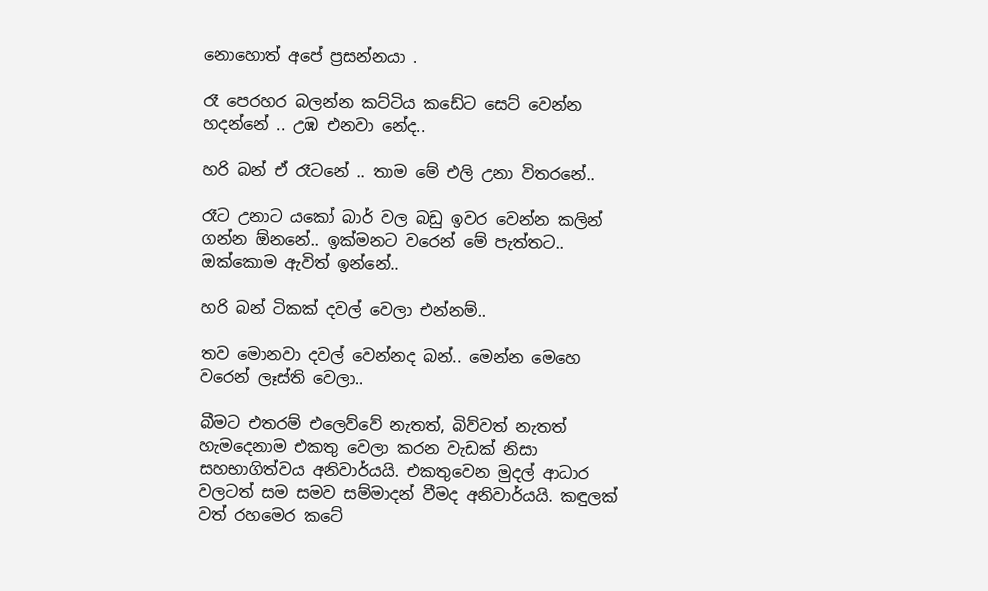නොහොත් අපේ ප්‍රසන්නයා .

රෑ පෙරහර බලන්න කට්ටිය කඩේට සෙට් වෙන්න හදන්නේ .. උඹ එනවා නේද..

හරි බන් ඒ රෑටනේ .. තාම මේ එලි උනා විතරනේ..

රෑට උනාට යකෝ බාර් වල බඩු ඉවර වෙන්න කලින් ගන්න ඕනනේ.. ඉක්මනට වරෙන් මේ පැත්තට.. ඔක්කොම ඇවිත් ඉන්නේ..

හරි බන් ටිකක් දවල් වෙලා එන්නම්..

තව මොනවා දවල් වෙන්නද බන්.. මෙන්න මෙහෙ වරෙන් ලෑස්ති වෙලා..

බීමට එතරම් එලෙව්වේ නැතත්, බිව්වත් නැතත් හැමදෙනාම එකතු වෙලා කරන වැඩක් නිසා සහභාගිත්වය අනිවාර්යයි. එකතුවෙන මුදල් ආධාර වලටත් සම සමව සම්මාදන් වීමද අනිවාර්යයි. කඳුලක් වත් රහමෙර කටේ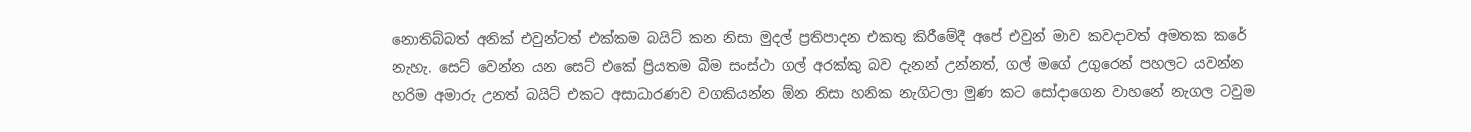නොතිබ්බත් අනික් එවුන්ටත් එක්කම බයිට් කන නිසා මුදල් ප්‍රතිපාදන එකතු කිරීමේදී අපේ එවුන් මාව කවදාවත් අමතක කරේ නැහැ. සෙට් වෙන්න යන සෙට් එකේ ප්‍රියතම බීම සංස්ථා ගල් අරක්කු බව දැනන් උන්නත්, ගල් මගේ උගුරෙන් පහලට යවන්න හරිම අමාරු උනත් බයිට් එකට අසාධාරණව වගකියන්න ඕන නිසා හනික නැගිටලා මුණ කට සෝදාගෙන වාහනේ නැගල ටවුම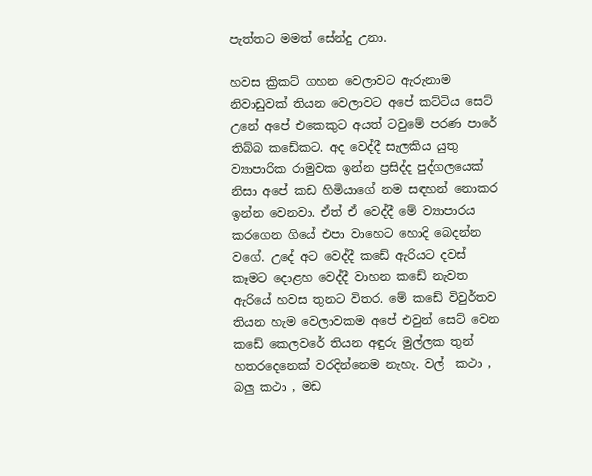පැත්තට මමත් සේන්දු උනා.

හවස ක්‍රිකට් ගහන වෙලාවට ඇරුනාම නිවාඩුවක් තියන වෙලාවට අපේ කට්ටිය සෙට් උනේ අපේ එකෙකුට අයත් ටවුමේ පරණ පාරේ තිබ්බ කඩේකට. අද වෙද්දී සැලකිය යුතු ව්‍යාපාරික රාමුවක ඉන්න ප්‍රසිද්ද පුද්ගලයෙක් නිසා අපේ කඩ හිමියාගේ නම සඳහන් නොකර ඉන්න වෙනවා. ඒත් ඒ වෙද්දී මේ ව්‍යාපාරය කරගෙන ගියේ එපා වාහෙට හොදි බෙදන්න වගේ. උදේ අට වෙද්දී කඩේ ඇරියට දවස් කෑමට දොළහ වෙද්දී වාහන කඩේ නැවත ඇරියේ හවස තුනට විතර. මේ කඩේ විවුර්තව තියන හැම වෙලාවකම අපේ එවුන් සෙට් වෙන කඩේ කෙලවරේ තියන අඳුරු මුල්ලක තුන්  හතරදෙනෙක් වරදින්නෙම නැහැ. වල්  කථා , බලු කථා , මඩ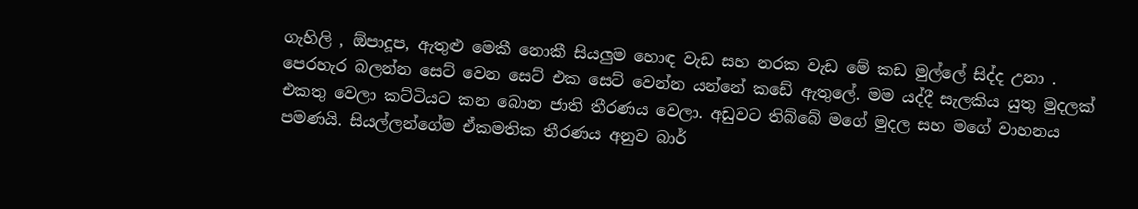ගැහිලි , ඕපාදූප, ඇතුළු මෙකී නොකී සියලුම හොඳ වැඩ සහ නරක වැඩ මේ කඩ මුල්ලේ සිද්ද උනා . පෙරහැර බලන්න සෙට් වෙන සෙට් එක සෙට් වෙන්න යන්නේ කඩේ ඇතුලේ. මම යද්දී සැලකිය යුතු මුදලක් එකතු වෙලා කට්ටියට කන බොන ජාති තීරණය වෙලා. අඩුවට තිබ්බේ මගේ මුදල සහ මගේ වාහනය පමණයි. සියල්ලන්ගේම ඒකමතික තීරණය අනුව බාර්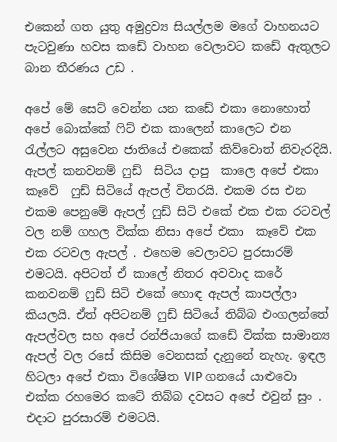එකෙන් ගත යුතු අමුද්‍රව්‍ය සියල්ලම මගේ වාහනයට පැටවුණා හවස කඩේ වාහන වෙලාවට කඩේ ඇතුලට බාන තීරණය උඩ .

අපේ මේ සෙට් වෙන්න යන කඩේ එකා නොහොත් අපේ බොක්කේ ෆිට් එක කාලෙන් කාලෙට එන රැල්ලට අසුවෙන ජාතියේ එකෙක් කිව්වොත් නිවැරදියි. ඇපල් කනවනම් ෆුඩ්  සිටිය දාපු  කාලෙ අපේ එකා කෑවේ  ෆුඩ් සිටියේ ඇපල් විතරයි. එකම රස එන එකම පෙනුමේ ඇපල් ෆුඩ් සිටි එකේ එක එක රටවල් වල නම් ගහල වික්ක නිසා අපේ එකා  කෑවේ එක එක රටවල ඇපල් . එහෙම වෙලාවට පුරසාරම් එමටයි. අපිටත් ඒ කාලේ නිතර අවවාද කරේ කනවනම් ෆුඩ් සිටි එකේ හොඳ ඇපල් කාපල්ලා කියලයි. ඒත් අපිටනම් ෆුඩ් සිටියේ තිබ්බ එංගලන්තේ ඇපල්වල සහ අපේ රන්ජියාගේ කඩේ වික්ක සාමාන්‍ය ඇපල් වල රසේ කිසිම වෙනසක් දැනුනේ නැහැ. ඉඳල හිටලා අපේ එකා විශේෂිත VIP ගනයේ යාළුවො එක්ක රහමෙර කටේ තිබ්බ දවසට අපේ එවුන් සුං . එදාට පුරසාරම් එමටයි.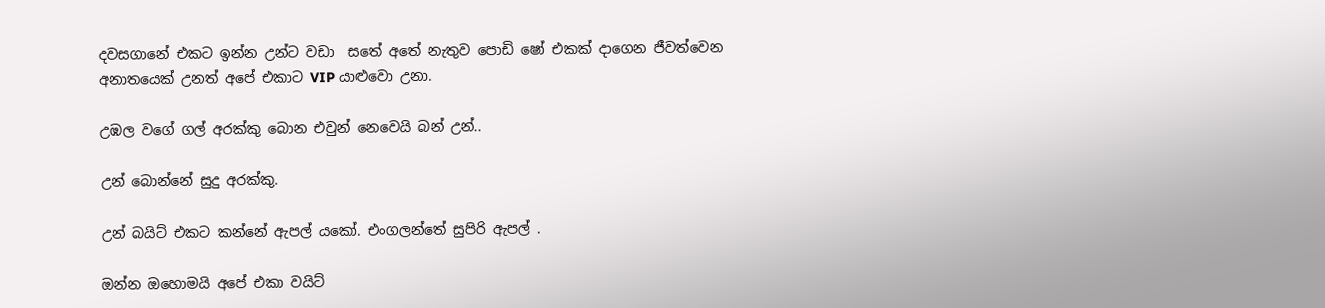දවසගානේ එකට ඉන්න උන්ට වඩා  සතේ අතේ නැතුව පොඩි ෂෝ එකක් දාගෙන ජීවත්වෙන අනාතයෙක් උනත් අපේ එකාට VIP යාළුවො උනා.

උඹල වගේ ගල් අරක්කු බොන එවුන් නෙවෙයි බන් උන්..

උන් බොන්නේ සුදු අරක්කු.

උන් බයිට් එකට කන්නේ ඇපල් යකෝ. එංගලන්තේ සුපිරි ඇපල් .

ඔන්න ඔහොමයි අපේ එකා වයිට්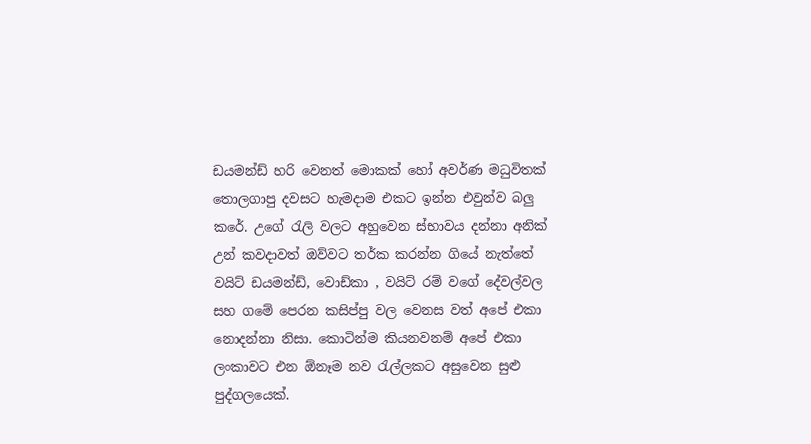ඩයමන්ඩ් හරි වෙනත් මොකක් හෝ අවර්ණ මධුවිතක්  තොලගාපු දවසට හැමදාම එකට ඉන්න එවුන්ව බලු කරේ. උගේ රැලි වලට අහුවෙන ස්භාවය දන්නා අනික් උන් කවදාවත් ඔව්වට තර්ක කරන්න ගියේ නැත්තේ වයිට් ඩයමන්ඩ්, වොඩ්කා , වයිට් රම් වගේ දේවල්වල සහ ගමේ පෙරන කසිප්පු වල වෙනස වත් අපේ එකා නොදන්නා නිසා. කොටින්ම කියනවනම් අපේ එකා ලංකාවට එන ඕනෑම නව රැල්ලකට අසුවෙන සුළු පුද්ගලයෙක්.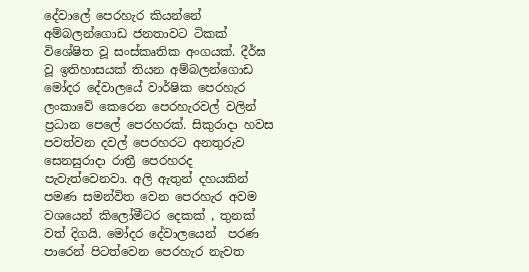දේවාලේ පෙරහැර කියන්නේ අම්බලන්ගොඩ ජනතාවට ටිකක් විශේෂිත වූ සංස්කෘතික අංගයක්. දීර්ඝ වූ ඉතිහාසයක් තියන අම්බලන්ගොඩ මෝදර දේවාලයේ වාර්ෂික පෙරහැර ලංකාවේ කෙරෙන පෙරහැරවල් වලින් ප්‍රධාන පෙලේ පෙරහරක්. සිකුරාදා හවස පවත්වන දවල් පෙරහරට අනතුරුව සෙනසුරාදා රාත්‍රී පෙරහරද පැවැත්වෙනවා. අලි ඇතුන් දහයකින් පමණ සමන්විත වෙන පෙරහැර අවම වශයෙන් කිලෝමීටර දෙකක් , තුනක් වත් දිගයි. මෝදර දේවාලයෙන්  පරණ පාරෙන් පිටත්වෙන පෙරහැර නැවත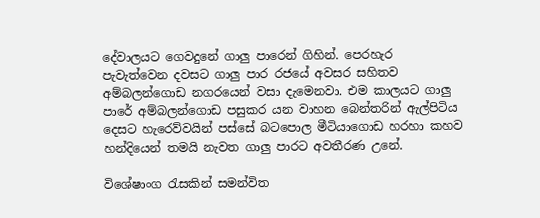දේවාලයට ගෙවදුනේ ගාලු පාරෙන් ගිහින්. පෙරහැර පැවැත්වෙන දවසට ගාලු පාර රජයේ අවසර සහිතව අම්බලන්ගොඩ නගරයෙන් වසා දැමෙනවා. එම කාලයට ගාලු පාරේ අම්බලන්ගොඩ පසුකර යන වාහන බෙන්තරින් ඇල්පිටිය  දෙසට හැරෙව්වයින් පස්සේ බටපොල මීටියාගොඩ හරහා කහව හන්දියෙන් තමයි නැවත ගාලු පාරට අවතීරණ උනේ.

විශේෂාංග රැසකින් සමන්විත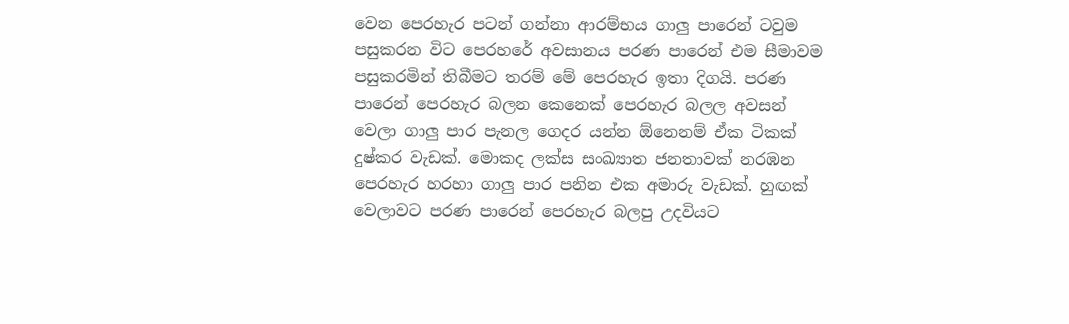වෙන පෙරහැර පටන් ගන්නා ආරම්භය ගාලු පාරෙන් ටවුම පසුකරන විට පෙරහරේ අවසානය පරණ පාරෙන් එම සීමාවම පසුකරමින් තිබීමට තරම් මේ පෙරහැර ඉතා දිගයි. පරණ පාරෙන් පෙරහැර බලන කෙනෙක් පෙරහැර බලල අවසන් වෙලා ගාලු පාර පැනල ගෙදර යන්න ඕනෙනම් ඒක ටිකක් දුෂ්කර වැඩක්. මොකද ලක්ස සංඛ්‍යාත ජනතාවක් නරඹන පෙරහැර හරහා ගාලු පාර පනින එක අමාරු වැඩක්. හුඟක් වෙලාවට පරණ පාරෙන් පෙරහැර බලපු උදවියට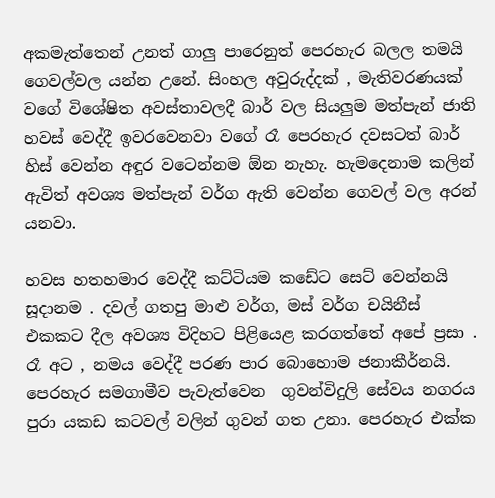අකමැත්තෙන් උනත් ගාලු පාරෙනුත් පෙරහැර බලල තමයි ගෙවල්වල යන්න උනේ. සිංහල අවුරුද්දක් , මැතිවරණයක් වගේ විශේෂිත අවස්තාවලදී බාර් වල සියලුම මත්පැන් ජාති හවස් වෙද්දී ඉවරවෙනවා වගේ රෑ පෙරහැර දවසටත් බාර් හිස් වෙන්න අඳුර වටෙන්නම ඕන නැහැ. හැමදෙනාම කලින් ඇවිත් අවශ්‍ය මත්පැන් වර්ග ඇති වෙන්න ගෙවල් වල අරන් යනවා.

හවස හතහමාර වෙද්දී කට්ටියම කඩේට සෙට් වෙන්නයි සූදානම . දවල් ගතපු මාළු වර්ග, මස් වර්ග චයිනීස් එකකට දීල අවශ්‍ය විදිහට පිළියෙළ කරගත්තේ අපේ ප්‍රසා . රෑ අට , නමය වෙද්දී පරණ පාර බොහොම ජනාකීර්නයි.  පෙරහැර සමගාමීව පැවැත්වෙන  ගුවන්විදුලි සේවය නගරය පුරා යකඩ කටවල් වලින් ගුවන් ගත උනා. පෙරහැර එක්ක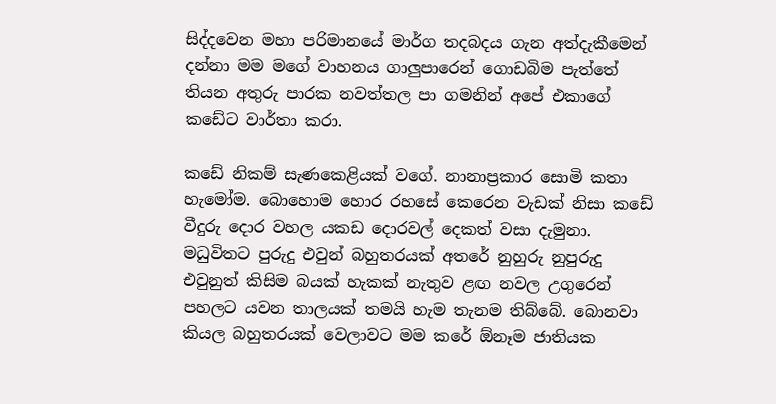සිද්දවෙන මහා පරිමානයේ මාර්ග තදබදය ගැන අත්දැකීමෙන් දන්නා මම මගේ වාහනය ගාලුපාරෙන් ගොඩබිම පැත්තේ තියන අතුරු පාරක නවත්තල පා ගමනින් අපේ එකාගේ කඩේට වාර්තා කරා.

කඩේ නිකම් සැණකෙළියක් වගේ. නානාප්‍රකාර සොමි කතා හැමෝම. බොහොම හොර රහසේ කෙරෙන වැඩක් නිසා කඩේ වීදුරු දොර වහල යකඩ දොරවල් දෙකත් වසා දැමුනා. මධුවිතට පුරුදු එවුන් බහුතරයක් අතරේ නුහුරු නුපුරුදු එවුනුත් කිසිම බයක් හැකක් නැතුව ළඟ නවල උගුරෙන් පහලට යවන තාලයක් තමයි හැම තැනම තිබ්බේ. බොනවා කියල බහුතරයක් වෙලාවට මම කරේ ඕනෑම ජාතියක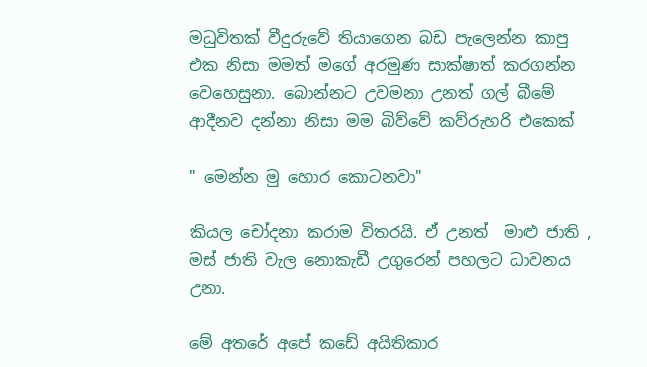මධුවිතක් වීදුරුවේ තියාගෙන බඩ පැලෙන්න කාපු එක නිසා මමත් මගේ අරමුණ සාක්ෂාත් කරගන්න වෙහෙසුනා. බොන්නට උවමනා උනත් ගල් බීමේ ආදීනව දන්නා නිසා මම බිව්වේ කව්රුහරි එකෙක්

" මෙන්න මු හොර කොටනවා"

කියල චෝදනා කරාම විතරයි. ඒ උනත්  මාළු ජාති , මස් ජාති වැල නොකැඩී උගුරෙන් පහලට ධාවනය උනා.

මේ අතරේ අපේ කඩේ අයිතිකාර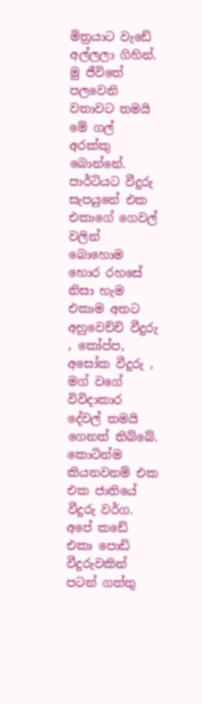මිත්‍රයාට වැඩේ අල්ලලා ගිහින්. මු ජීවිතේ පලවෙනි වතාවට තමයි මේ ගල් අරක්කු බොන්නේ. පාර්ටියට වීදුරු සැපයුනේ එක එකාගේ ගෙවල් වලින් බොහොම හොර රහසේ නිසා හැම එකාම අතට අහුවෙච්චි වීදුරු , කෝප්ප, අසෝක වීදුරු , මග් වගේ විවිදාකාර දේවල් තමයි ගෙනත් තිබ්බේ. කොටින්ම කියනවනම් එක එක ජාතියේ වීදුරු වර්ග. අපේ කඩේ එකා පොඩි වීදුරුවකින් පටන් ගත්තු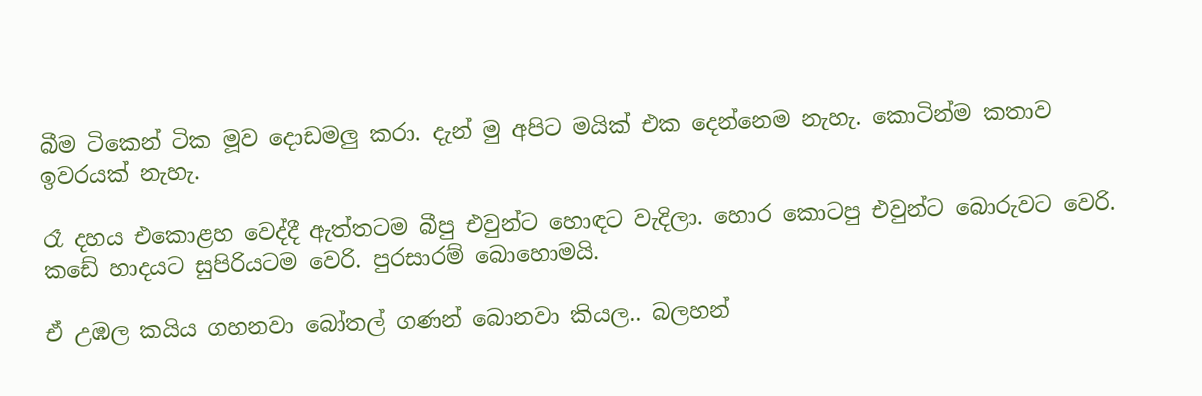බීම ටිකෙන් ටික මූව දොඩමලු කරා. දැන් මු අපිට මයික් එක දෙන්නෙම නැහැ. කොටින්ම කතාව ඉවරයක් නැහැ.

රෑ දහය එකොළහ වෙද්දී ඇත්තටම බීපු එවුන්ට හොඳට වැදිලා. හොර කොටපු එවුන්ට බොරුවට වෙරි. කඩේ හාදයට සුපිරියටම වෙරි. පුරසාරම් බොහොමයි.

ඒ උඹල කයිය ගහනවා බෝතල් ගණන් බොනවා කියල.. බලහන්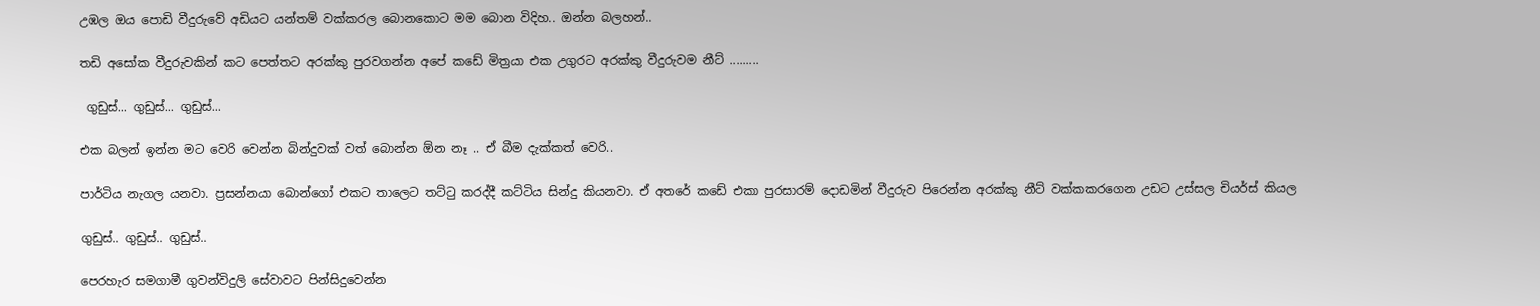උඹල ඔය පොඩි වීදුරුවේ අඩියට යන්තම් වක්කරල බොනකොට මම බොන විදිහ.. ඔන්න බලහන්..

තඩි අසෝක වීදුරුවකින් කට පෙත්තට අරක්කු පුරවගන්න අපේ කඩේ මිත්‍රයා එක උගුරට අරක්කු වීදුරුවම නීට් .........

 ගුඩුස්... ගුඩුස්... ගුඩුස්...

එක බලන් ඉන්න මට වෙරි වෙන්න බින්දුවක් වත් බොන්න ඕන නෑ .. ඒ බීම දැක්කත් වෙරි..

පාර්ටිය නැගල යනවා. ප්‍රසන්නයා බොන්ගෝ එකට තාලෙට තට්ටු කරද්දී කට්ටිය සින්දු කියනවා. ඒ අතරේ කඩේ එකා පුරසාරම් දොඩමින් වීදුරුව පිරෙන්න අරක්කු නීට් වක්කකරගෙන උඩට උස්සල චියර්ස් කියල

ගුඩුස්.. ගුඩුස්.. ගුඩුස්..

පෙරහැර සමගාමී ගුවන්විදුලි සේවාවට පින්සිදුවෙන්න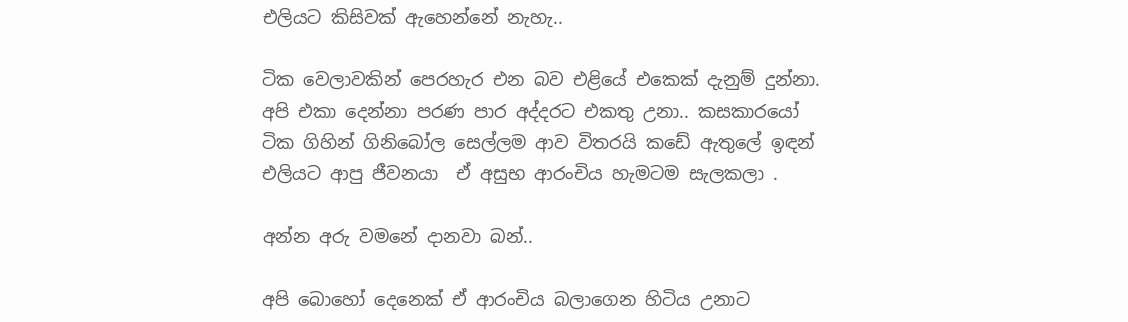එලියට කිසිවක් ඇහෙන්නේ නැහැ..

ටික වෙලාවකින් පෙරහැර එන බව එළියේ එකෙක් දැනුම් දුන්නා. අපි එකා දෙන්නා පරණ පාර අද්දරට එකතු උනා.. කසකාරයෝ ටික ගිහින් ගිනිබෝල සෙල්ලම ආව විතරයි කඩේ ඇතුලේ ඉඳන් එලියට ආපු ජීවනයා  ඒ අසුභ ආරංචිය හැමටම සැලකලා .

අන්න අරු වමනේ දානවා බන්..

අපි බොහෝ දෙනෙක් ඒ ආරංචිය බලාගෙන හිටිය උනාට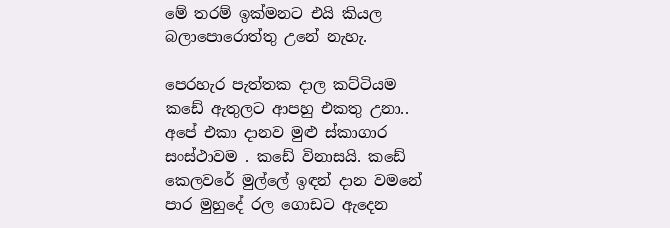මේ තරම් ඉක්මනට එයි කියල බලාපොරොත්තු උනේ නැහැ.

පෙරහැර පැත්තක දාල කට්ටියම කඩේ ඇතුලට ආපහු එකතු උනා.. අපේ එකා දානව මුළු ස්කාගාර සංස්ථාවම . කඩේ විනාසයි. කඩේ කෙලවරේ මුල්ලේ ඉඳන් දාන වමනේ පාර මුහුදේ රල ගොඩට ඇදෙන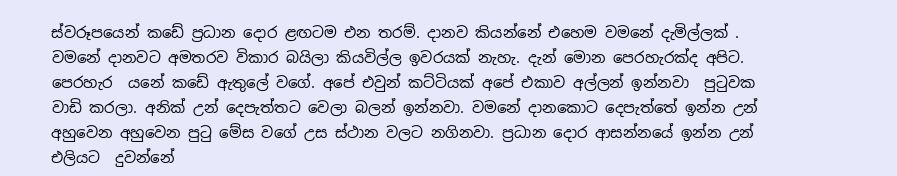ස්වරූපයෙන් කඩේ ප්‍රධාන දොර ළඟටම එන තරම්. දානව කියන්නේ එහෙම වමනේ දැමිල්ලක් . වමනේ දානවට අමතරව විකාර බයිලා කියවිල්ල ඉවරයක් නැහැ. දැන් මොන පෙරහැරක්ද අපිට. පෙරහැර  යනේ කඩේ ඇතුලේ වගේ. අපේ එවුන් කට්ටියක් අපේ එකාව අල්ලන් ඉන්නවා  පුටුවක වාඩි කරලා. අනික් උන් දෙපැත්තට වෙලා බලන් ඉන්නවා. වමනේ දානකොට දෙපැත්තේ ඉන්න උන් අහුවෙන අහුවෙන පුටු මේස වගේ උස ස්ථාන වලට නගිනවා. ප්‍රධාන දොර ආසන්නයේ ඉන්න උන් එලියට  දුවන්නේ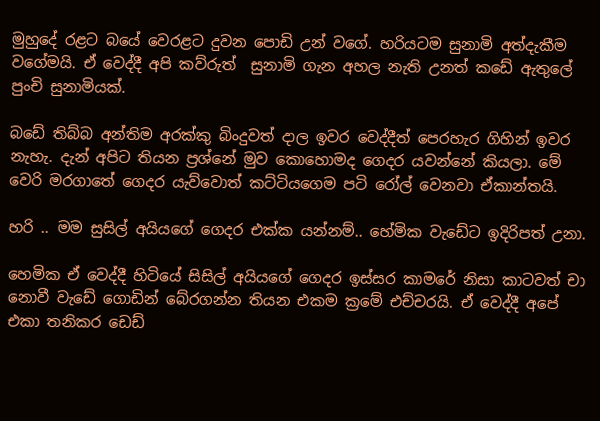මුහුදේ රළට බයේ වෙරළට දුවන පොඩි උන් වගේ. හරියටම සුනාමි අත්දැකීම වගේමයි. ඒ වෙද්දී අපි කව්රුත්  සුනාමි ගැන අහල නැති උනත් කඩේ ඇතුලේ පුංචි සුනාමියක්.

බඩේ තිබ්බ අන්තිම අරක්කු බිංදුවත් දාල ඉවර වෙද්දීත් පෙරහැර ගිහින් ඉවර නැහැ. දැන් අපිට තියන ප්‍රශ්නේ මුව කොහොමද ගෙදර යවන්නේ කියලා. මේ වෙරි මරගාතේ ගෙදර යැව්වොත් කට්ටියගෙම පටි රෝල් වෙනවා ඒකාන්තයි.

හරි .. මම සුසිල් අයියගේ ගෙදර එක්ක යන්නම්.. හේමික වැඩේට ඉදිරිපත් උනා.

හෙමික ඒ වෙද්දී හිටියේ සිසිල් අයියගේ ගෙදර ඉස්සර කාමරේ නිසා කාටවත් චා නොවී වැඩේ ගොඩින් බේරගන්න තියන එකම ක්‍රමේ එච්චරයි. ඒ වෙද්දී අපේ එකා තනිකර ඩෙඩ්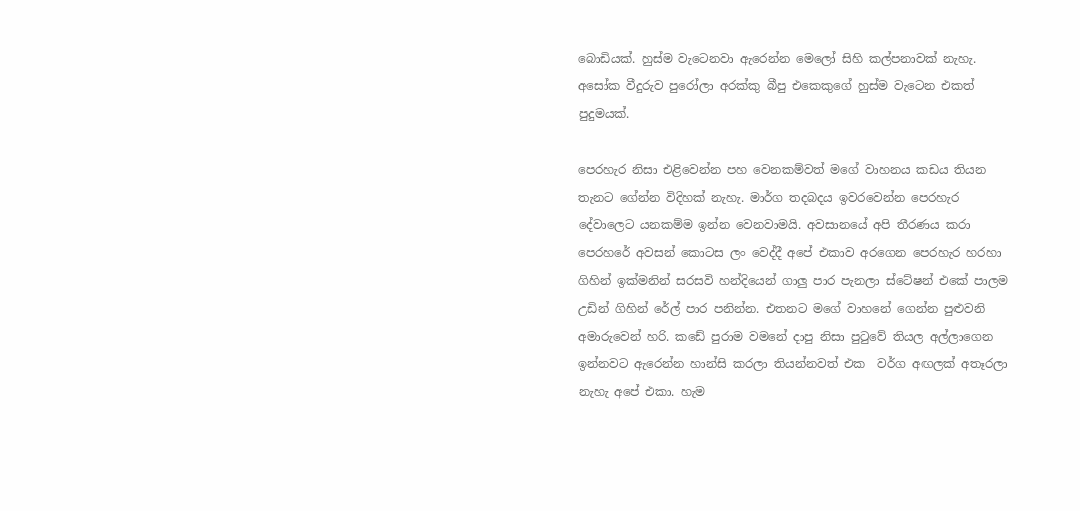බොඩියක්. හුස්ම වැටෙනවා ඇරෙන්න මෙලෝ සිහි කල්පනාවක් නැහැ. අසෝක වීදුරුව පුරෝලා අරක්කු බීපු එකෙකුගේ හුස්ම වැටෙන එකත් පුදුමයක්.

පෙරහැර නිසා එළිවෙන්න පහ වෙනකම්වත් මගේ වාහනය කඩය තියන තැනට ගේන්න විදිහක් නැහැ. මාර්ග තදබදය ඉවරවෙන්න පෙරහැර දේවාලෙට යනකම්ම ඉන්න වෙනවාමයි. අවසානයේ අපි තීරණය කරා පෙරහරේ අවසන් කොටස ලං වෙද්දී අපේ එකාව අරගෙන පෙරහැර හරහා ගිහින් ඉක්මනින් සරසවි හන්දියෙන් ගාලු පාර පැනලා ස්ටේෂන් එකේ පාලම උඩින් ගිහින් රේල් පාර පනින්න. එතනට මගේ වාහනේ ගෙන්න පුළුවනි අමාරුවෙන් හරි. කඩේ පුරාම වමනේ දාපු නිසා පුටුවේ තියල අල්ලාගෙන ඉන්නවට ඇරෙන්න හාන්සි කරලා තියන්නවත් එක  වර්ග අඟලක් අතෑරලා නැහැ අපේ එකා. හැම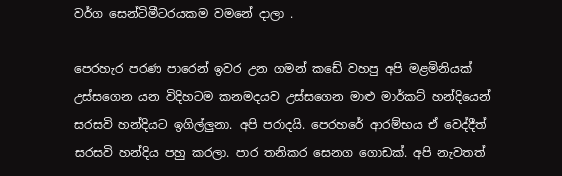වර්ග සෙන්ටිමීටරයකම වමනේ දාලා .

පෙරහැර පරණ පාරෙන් ඉවර උන ගමන් කඩේ වහපු අපි මළමිනියක් උස්සගෙන යන විදිහටම කනමදයව උස්සගෙන මාළු මාර්කට් හන්දියෙන්  සරසවි හන්දියට ඉගිල්ලුනා. අපි පරාදයි. පෙරහරේ ආරම්භය ඒ වෙද්දීත් සරසවි හන්දිය පහු කරලා. පාර තනිකර සෙනග ගොඩක්. අපි නැවතත්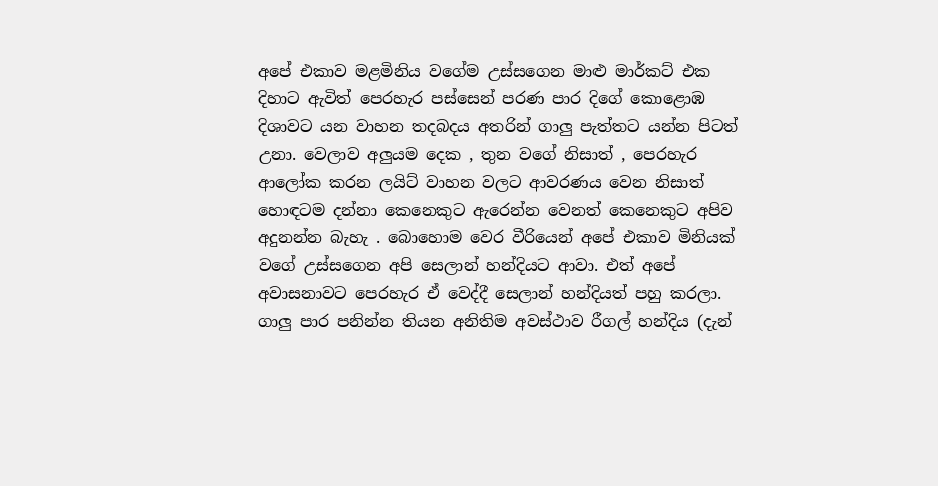අපේ එකාව මළමිනිය වගේම උස්සගෙන මාළු මාර්කට් එක දිහාට ඇවිත් පෙරහැර පස්සෙන් පරණ පාර දිගේ කොළොඹ දිශාවට යන වාහන තදබදය අතරින් ගාලු පැත්තට යන්න පිටත් උනා. වෙලාව අලුයම දෙක , තුන වගේ නිසාත් , පෙරහැර ආලෝක කරන ලයිට් වාහන වලට ආවරණය වෙන නිසාත් හොඳටම දන්නා කෙනෙකුට ඇරෙන්න වෙනත් කෙනෙකුට අපිව අදුනන්න බැහැ . බොහොම වෙර වීරියෙන් අපේ එකාව මිනියක් වගේ උස්සගෙන අපි සෙලාන් හන්දියට ආවා. එත් අපේ අවාසනාවට පෙරහැර ඒ වෙද්දී සෙලාන් හන්දියත් පහු කරලා. ගාලු පාර පනින්න තියන අනිතිම අවස්ථාව රීගල් හන්දිය (දැන්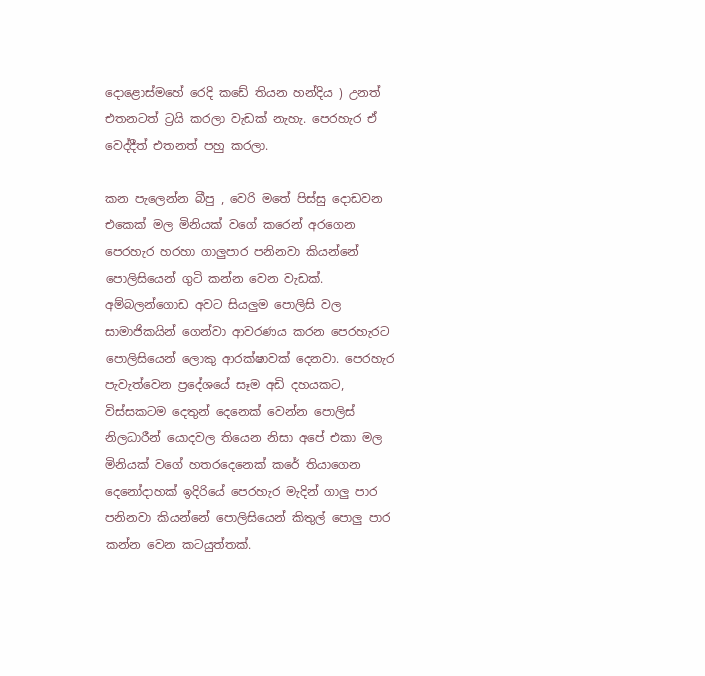දොළොස්මහේ රෙදි කඩේ තියන හන්දිය ) උනත් එතනටත් ට්‍රයි කරලා වැඩක් නැහැ. පෙරහැර ඒ වෙද්දීත් එතනත් පහු කරලා.

කන පැලෙන්න බීපු , වෙරි මතේ පිස්සු දොඩවන එකෙක් මල මිනියක් වගේ කරෙන් අරගෙන පෙරහැර හරහා ගාලුපාර පනිනවා කියන්නේ පොලිසියෙන් ගුටි කන්න වෙන වැඩක්. අම්බලන්ගොඩ අවට සියලුම පොලිසි වල සාමාජිකයින් ගෙන්වා ආවරණය කරන පෙරහැරට පොලිසියෙන් ලොකු ආරක්ෂාවක් දෙනවා. පෙරහැර පැවැත්වෙන ප්‍රදේශයේ සෑම අඩි දහයකට, විස්සකටම දෙතුන් දෙනෙක් වෙන්න පොලිස් නිලධාරීන් යොදවල තියෙන නිසා අපේ එකා මල මිනියක් වගේ හතරදෙනෙක් කරේ තියාගෙන දෙනෝදාහක් ඉදිරියේ පෙරහැර මැදින් ගාලු පාර පනිනවා කියන්නේ පොලිසියෙන් කිතුල් පොලු පාර කන්න වෙන කටයුත්තක්.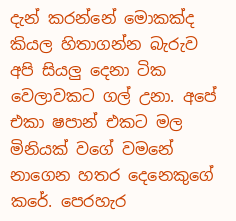දැන් කරන්නේ මොකක්ද කියල හිතාගන්න බැරුව අපි සියලු දෙනා ටික වෙලාවකට ගල් උනා. අපේ එකා ෂපාන් එකට මල මිනියක් වගේ වමනේ නාගෙන හතර දෙනෙකුගේ කරේ. පෙරහැර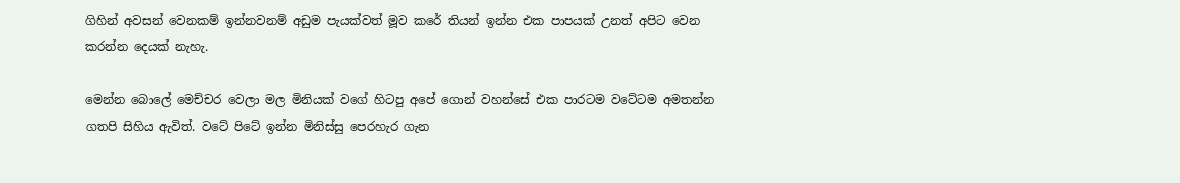ගිහින් අවසන් වෙනකම් ඉන්නවනම් අඩුම පැයක්වත් මූව කරේ තියන් ඉන්න එක පාපයක් උනත් අපිට වෙන කරන්න දෙයක් නැහැ.

මෙන්න බොලේ මෙච්චර වෙලා මල මිනියක් වගේ හිටපු අපේ ගොන් වහන්සේ එක පාරටම වටේටම අමතන්න ගතපි සිහිය ඇවිත්. වටේ පිටේ ඉන්න මිනිස්සු පෙරහැර ගැන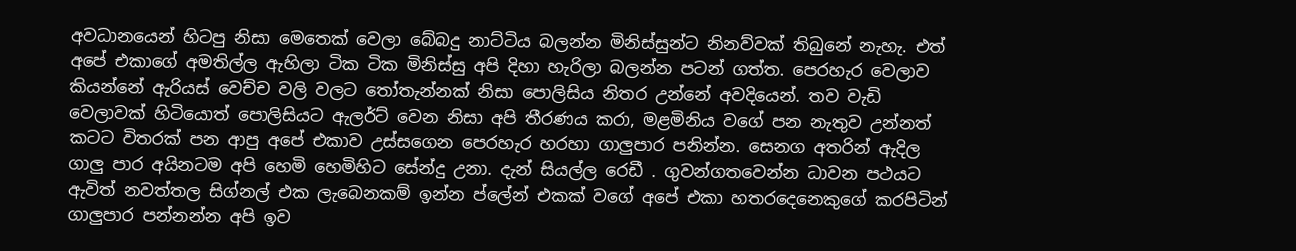අවධානයෙන් හිටපු නිසා මෙතෙක් වෙලා බේබදු නාට්ටිය බලන්න මිනිස්සුන්ට නිනව්වක් තිබුනේ නැහැ. එත් අපේ එකාගේ අමතිල්ල ඇහිලා ටික ටික මිනිස්සු අපි දිහා හැරිලා බලන්න පටන් ගත්ත. පෙරහැර වෙලාව කියන්නේ ඇරියස් වෙච්ච වලි වලට තෝතැන්නක් නිසා පොලිසිය නිතර උන්නේ අවදියෙන්. තව වැඩි වෙලාවක් හිටියොත් පොලිසියට ඇලර්ට් වෙන නිසා අපි තීරණය කරා, මළමිනිය වගේ පන නැතුව උන්නත් කටට විතරක් පන ආපු අපේ එකාව උස්සගෙන පෙරහැර හරහා ගාලුපාර පනින්න. සෙනග අතරින් ඇදිල ගාලු පාර අයිනටම අපි හෙමි හෙමිහිට සේන්දු උනා. දැන් සියල්ල රෙඩී . ගුවන්ගතවෙන්න ධාවන පථයට ඇවිත් නවත්තල සිග්නල් එක ලැබෙනකම් ඉන්න ප්ලේන් එකක් වගේ අපේ එකා හතරදෙනෙකුගේ කරපිටින් ගාලුපාර පන්නන්න අපි ඉව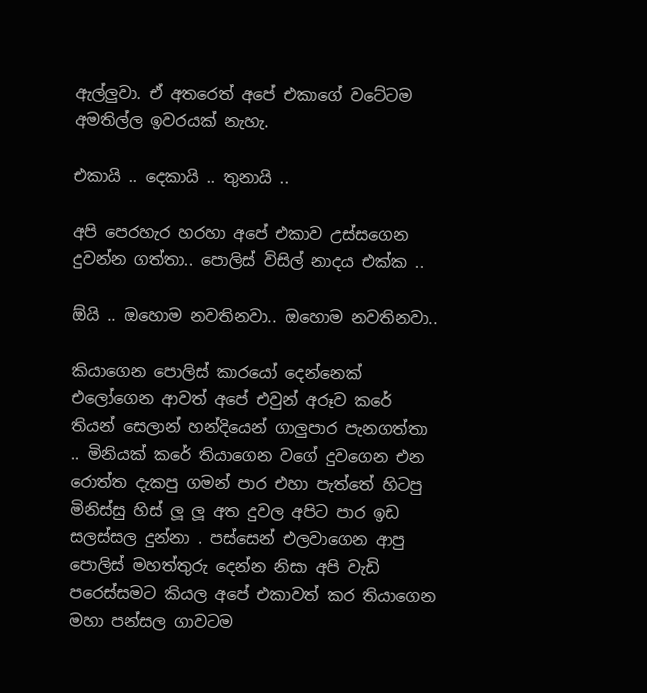ඇල්ලුවා. ඒ අතරෙත් අපේ එකාගේ වටේටම අමතිල්ල ඉවරයක් නැහැ.

එකායි .. දෙකායි .. තුනායි ..

අපි පෙරහැර හරහා අපේ එකාව උස්සගෙන දුවන්න ගත්තා.. පොලිස් විසිල් නාදය එක්ක ..

ඕයි .. ඔහොම නවතිනවා.. ඔහොම නවතිනවා..

කියාගෙන පොලිස් කාරයෝ දෙන්නෙක් එලෝගෙන ආවත් අපේ එවුන් අරූව කරේ තියන් සෙලාන් හන්දියෙන් ගාලුපාර පැනගත්තා .. මිනියක් කරේ තියාගෙන වගේ දුවගෙන එන රොත්ත දැකපු ගමන් පාර එහා පැත්තේ හිටපු මිනිස්සු හිස් ලූ ලූ අත දුවල අපිට පාර ඉඩ සලස්සල දුන්නා . පස්සෙන් එලවාගෙන ආපු පොලිස් මහත්තුරු දෙන්න නිසා අපි වැඩි පරෙස්සමට කියල අපේ එකාවත් කර තියාගෙන මහා පන්සල ගාවටම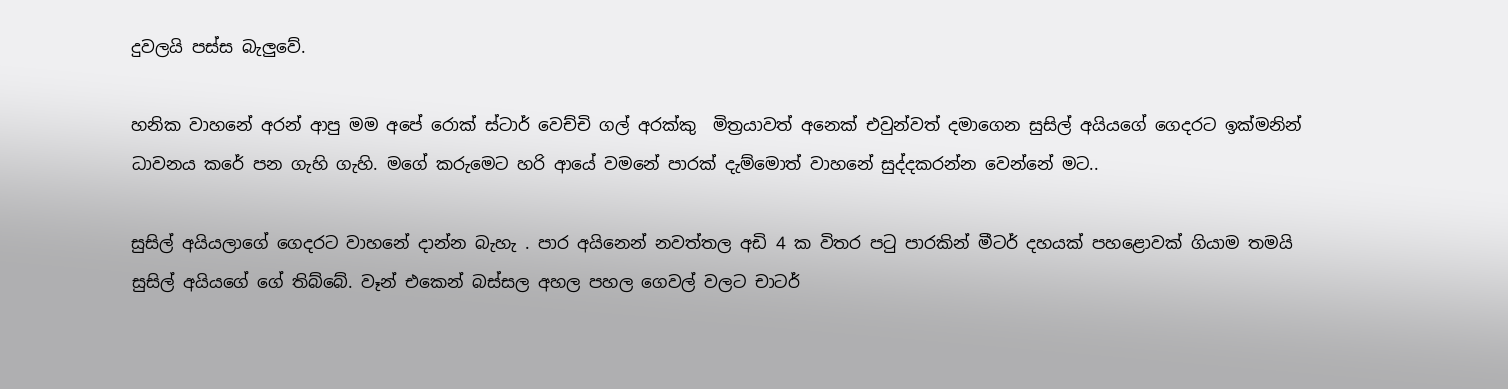දුවලයි පස්ස බැලුවේ.

හනික වාහනේ අරන් ආපු මම අපේ රොක් ස්ටාර් වෙච්චි ගල් අරක්කු  මිත්‍රයාවත් අනෙක් එවුන්වත් දමාගෙන සුසිල් අයියගේ ගෙදරට ඉක්මනින් ධාවනය කරේ පන ගැහි ගැහි. මගේ කරුමෙට හරි ආයේ වමනේ පාරක් දැම්මොත් වාහනේ සුද්දකරන්න වෙන්නේ මට..

සුසිල් අයියලාගේ ගෙදරට වාහනේ දාන්න බැහැ . පාර අයිනෙන් නවත්තල අඩි 4 ක විතර පටු පාරකින් මීටර් දහයක් පහළොවක් ගියාම තමයි සුසිල් අයියගේ ගේ තිබ්බේ. වෑන් එකෙන් බස්සල අහල පහල ගෙවල් වලට චාටර්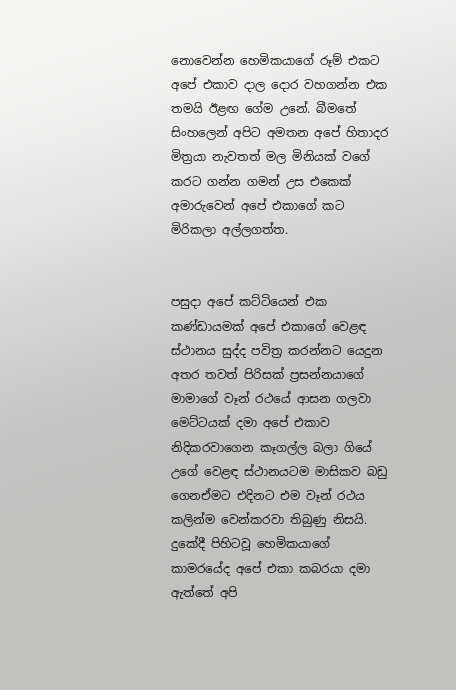නොවෙන්න හෙමිකයාගේ රූම් එකට අපේ එකාව දාල දොර වහගන්න එක තමයි ඊළඟ ගේම උනේ. බීමතේ  සිංහලෙන් අපිට අමතන අපේ හිතාදර මිත්‍රයා නැවතත් මල මිනියක් වගේ කරට ගන්න ගමන් උස එකෙක් අමාරුවෙන් අපේ එකාගේ කට මිරිකලා අල්ලගත්ත.


පසුදා අපේ කට්ටියෙන් එක කණ්ඩායමක් අපේ එකාගේ වෙළඳ ස්ථානය සුද්ද පවිත්‍ර කරන්නට යෙදුන අතර තවත් පිරිසක් ප්‍රසන්නයාගේ මාමාගේ වෑන් රථයේ ආසන ගලවා මෙට්ටයක් දමා අපේ එකාව නිදිකරවාගෙන කෑගල්ල බලා ගියේ උගේ වෙළඳ ස්ථානයටම මාසිකව බඩු ගෙනඒමට එදිනට එම වෑන් රථය කලින්ම වෙන්කරවා තිබුණු නිසයි. දුකේදී පිහිටවූ හෙමිකයාගේ කාමරයේද අපේ එකා කබරයා දමා ඇත්තේ අපි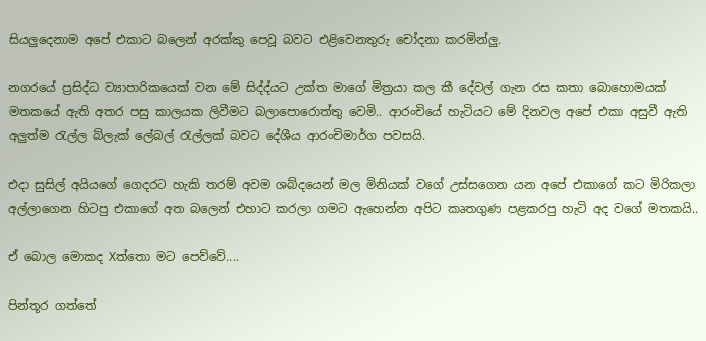සියලුදෙනාම අපේ එකාට බලෙන් අරක්කු පෙවූ බවට එළිවෙනතුරු චෝදනා කරමින්ලු.

නගරයේ ප්‍රසිද්ධ ව්‍යාපාරිකයෙක් වන මේ සිද්ද්යට උක්ත මාගේ මිත්‍රයා කල කී දේවල් ගැන රස කතා බොහොමයක් මතකයේ ඇති අතර පසු කාලයක ලිවීමට බලාපොරොත්තු වෙමි.. ආරංචියේ හැටියට මේ දිනවල අපේ එකා අසුවී ඇති අලුත්ම රැල්ල බ්ලැක් ලේබල් රැල්ලක් බවට දේශීය ආරංචිමාර්ග පවසයි.

එදා සුසිල් අයියගේ ගෙදරට හැකි තරම් අවම ශබ්දයෙන් මල මිනියක් වගේ උස්සගෙන යන අපේ එකාගේ කට මිරිකලා අල්ලාගෙන හිටපු එකාගේ අත බලෙන් එහාට කරලා ගමට ඇහෙන්න අපිට කෘතගුණ පළකරපු හැටි අද වගේ මතකයි..

ඒ බොල මොකද Xත්තො මට පෙව්වේ....

පින්තූර ගත්තේ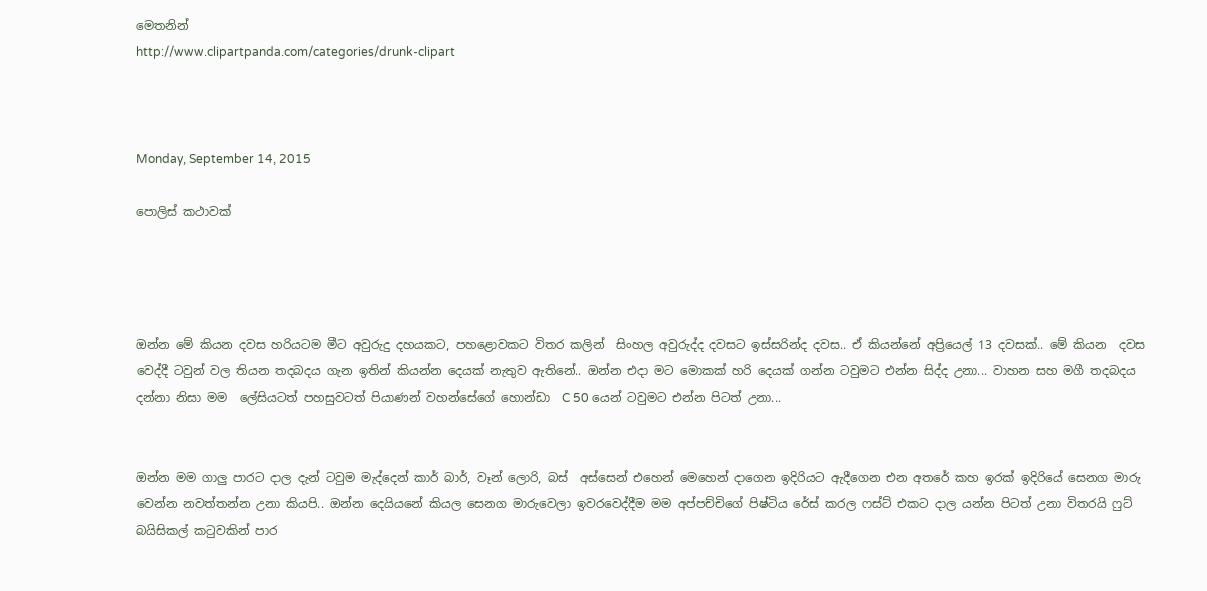මෙතනින්
http://www.clipartpanda.com/categories/drunk-clipart



Monday, September 14, 2015

පොලිස් කථාවක්




ඔන්න මේ කියන දවස හරියටම මීට අවුරුදු දහයකට, පහළොවකට විතර කලින්  සිංහල අවුරුද්ද දවසට ඉස්සරින්ද දවස.. ඒ කියන්නේ අප්‍රියෙල් 13 දවසක්.. මේ කියන  දවස වෙද්දී ටවුන් වල තියන තදබදය ගැන ඉතින් කියන්න දෙයක් නැතුව ඇතිනේ.. ඔන්න එදා මට මොකක් හරි දෙයක් ගන්න ටවුමට එන්න සිද්ද උනා... වාහන සහ මගී තදබදය දන්නා නිසා මම  ලේසියටත් පහසුවටත් පියාණන් වහන්සේගේ හොන්ඩා  C 50 යෙන් ටවුමට එන්න පිටත් උනා...


ඔන්න මම ගාලු පාරට දාල දැන් ටවුම මැද්දෙන් කාර් බාර්, වෑන් ලොරි, බස්  අස්සෙන් එහෙන් මෙහෙන් දාගෙන ඉදිරියට ඇදීගෙන එන අතරේ කහ ඉරක් ඉදිරියේ සෙනග මාරු වෙන්න නවත්තන්න උනා කියපි.. ඔන්න දෙයියනේ කියල සෙනග මාරුවෙලා ඉවරවෙද්දීම මම අප්පච්චිගේ පිෂ්ටිය රේස් කරල ෆස්ට් එකට දාල යන්න පිටත් උනා විතරයි ෆුට් බයිසිකල් කටුවකින් පාර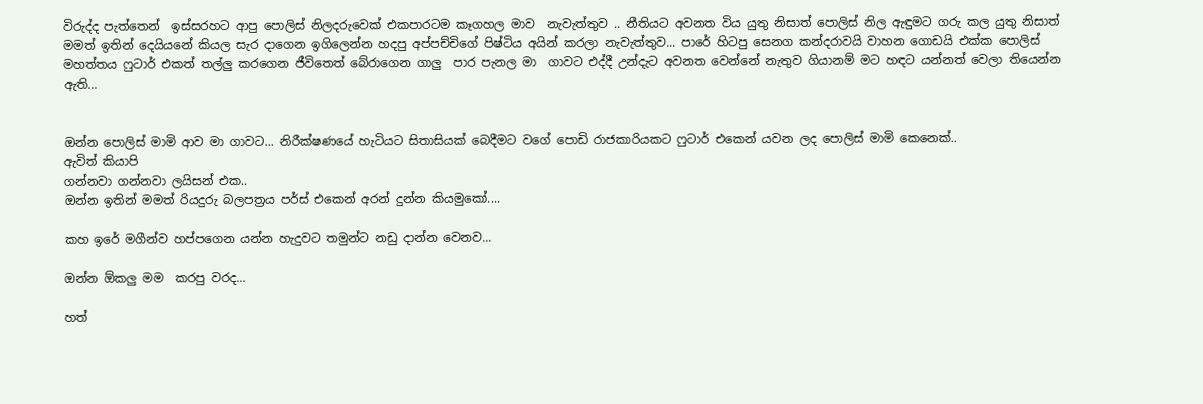විරුද්ද පැත්තෙන්  ඉස්සරහට ආපු පොලිස් නිලදරුවෙක් එකපාරටම කෑගහල මාව  නැවැත්තුව .. නීතියට අවනත විය යුතු නිසාත් පොලිස් නිල ඇඳුමට ගරු කල යුතු නිසාත් මමත් ඉතින් දෙයියනේ කියල සැර දාගෙන ඉගිලෙන්න හදපු අප්පච්චිගේ පිෂ්ටිය අයින් කරලා නැවැත්තුව... පාරේ හිටපු සෙනග කන්දරාවයි වාහන ගොඩයි එක්ක පොලිස් මහත්තය ෆුටාර් එකත් තල්ලු කරගෙන ජීවිතෙත් බේරාගෙන ගාලු  පාර පැනල මා  ගාවට එද්දී උන්දැට අවනත වෙන්නේ නැතුව ගියානම් මට හඳට යන්නත් වෙලා තියෙන්න ඇති...


ඔන්න පොලිස් මාමි ආව මා ගාවට... නිරීක්ෂණයේ හැටියට සිතාසියක් බෙදීමට වගේ පොඩි රාජකාරියකට ෆුටාර් එකෙන් යවන ලද පොලිස් මාමි කෙනෙක්..
ඇවිත් කියාපි
ගන්නවා ගන්නවා ලයිසන් එක..
ඔන්න ඉතින් මමත් රියදුරු බලපත්‍රය පර්ස් එකෙන් අරන් දුන්න කියමුකෝ....

කහ ඉරේ මගීන්ව හප්පගෙන යන්න හැදුවට තමුන්ට නඩු දාන්න වෙනව...

ඔන්න ඕකලු මම  කරපු වරද...

හත්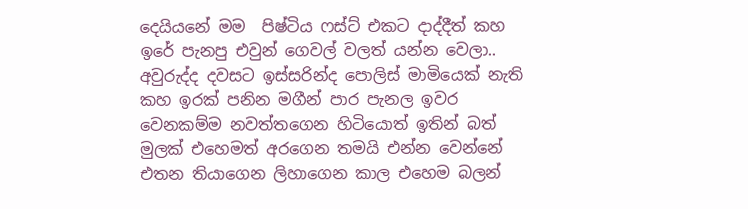දෙයියනේ මම  පිෂ්ටිය ෆස්ට් එකට දාද්දීත් කහ ඉරේ පැනපු එවුන් ගෙවල් වලත් යන්න වෙලා.. අවුරුද්ද දවසට ඉස්සරින්ද පොලිස් මාමියෙක් නැති කහ ඉරක් පනින මගීන් පාර පැනල ඉවර වෙනකම්ම නවත්තගෙන හිටියොත් ඉතින් බත් මුලක් එහෙමත් අරගෙන තමයි එන්න වෙන්නේ එතන තියාගෙන ලිහාගෙන කාල එහෙම බලන්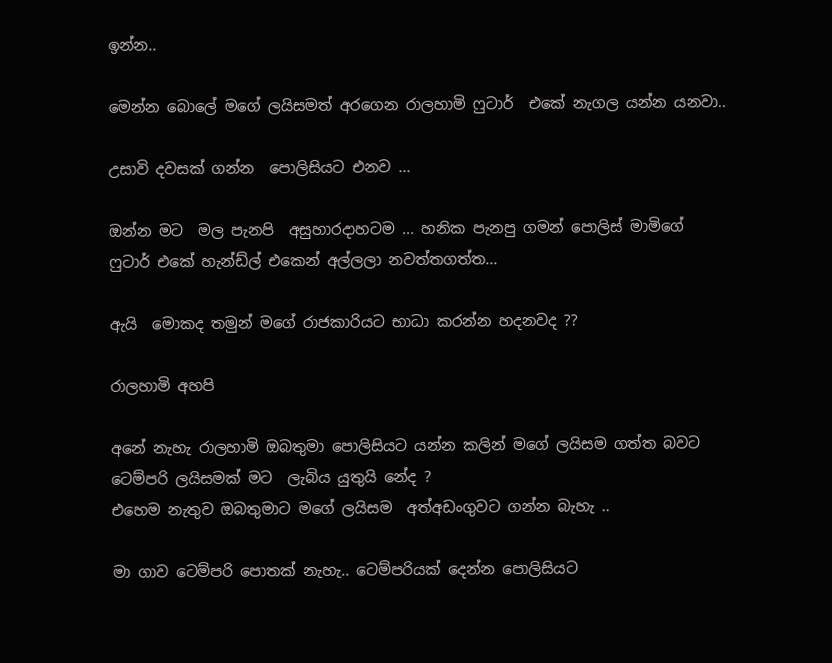ඉන්න..

මෙන්න බොලේ මගේ ලයිසමත් අරගෙන රාලහාමි ෆුටාර්  එකේ නැගල යන්න යනවා..

උසාවි දවසක් ගන්න  පොලිසියට එනව ...

ඔන්න මට  මල පැනපි  අසුහාරදාහටම ... හනික පැනපු ගමන් පොලිස් මාමිගේ ෆුටාර් එකේ හැන්ඩ්ල් එකෙන් අල්ලලා නවත්තගත්ත...

ඇයි  මොකද තමුන් මගේ රාජකාරියට භාධා කරන්න හදනවද ??

රාලහාමි අහපි

අනේ නැහැ රාලහාමි ඔබතුමා පොලිසියට යන්න කලින් මගේ ලයිසම ගත්ත බවට ටෙම්පරි ලයිසමක් මට  ලැබිය යුතුයි නේද ?
එහෙම නැතුව ඔබතුමාට මගේ ලයිසම  අත්අඩංගුවට ගන්න බැහැ ..

මා ගාව ටෙම්පරි පොතක් නැහැ.. ටෙම්පරියක් දෙන්න පොලිසියට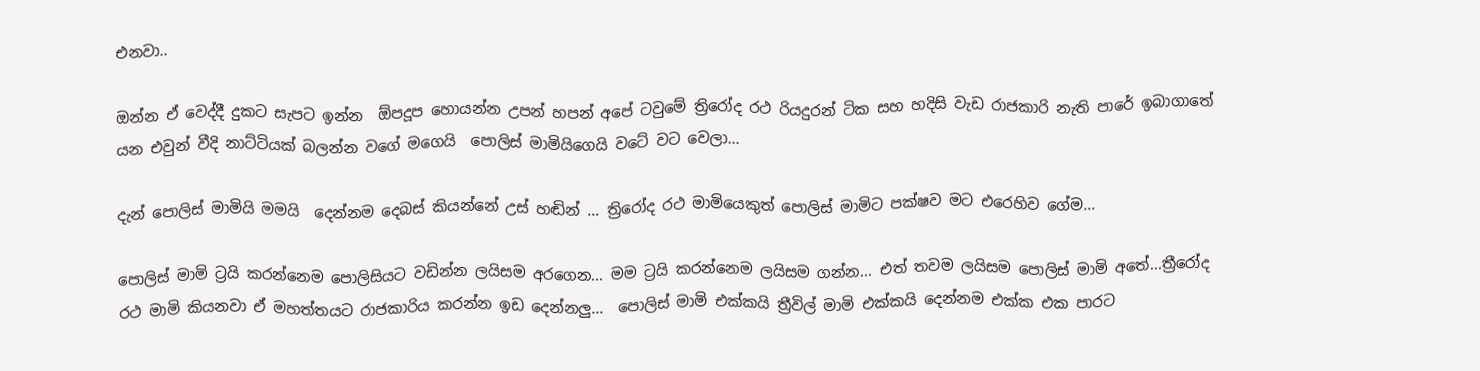එනවා..

ඔන්න ඒ වෙද්දී දුකට සැපට ඉන්න  ඕපදූප හොයන්න උපන් හපන් අපේ ටවුමේ ත්‍රිරෝද රථ රියදුරන් ටික සහ හදිසි වැඩ රාජකාරි නැති පාරේ ඉබාගාතේ යන එවුන් වීදි නාට්ටියක් බලන්න වගේ මගෙයි  පොලිස් මාමියිගෙයි වටේ වට වෙලා...

දැන් පොලිස් මාමියි මමයි  දෙන්නම දෙබස් කියන්නේ උස් හඬින් ... ත්‍රිරෝද රථ මාමියෙකුත් පොලිස් මාමිට පක්ෂව මට එරෙහිව ගේම...

පොලිස් මාමි ට්‍රයි කරන්නෙම පොලිසියට වඩින්න ලයිසම අරගෙන... මම ට්‍රයි කරන්නෙම ලයිසම ගන්න... එත් තවම ලයිසම පොලිස් මාමි අතේ...ත්‍රීරෝද රථ මාමි කියනවා ඒ මහත්තයට රාජකාරිය කරන්න ඉඩ දෙන්නලු...  පොලිස් මාමි එක්කයි ත්‍රීවිල් මාමි එක්කයි දෙන්නම එක්ක එක පාරට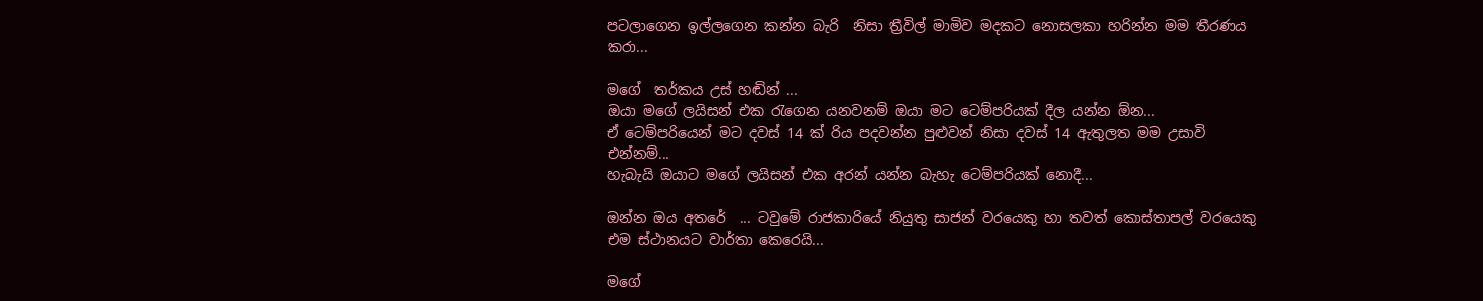පටලාගෙන ඉල්ලගෙන කන්න බැරි  නිසා ත්‍රීවිල් මාමිව මදකට නොසලකා හරින්න මම තීරණය කරා...

මගේ  තර්කය උස් හඬින් ...
ඔයා මගේ ලයිසන් එක රැගෙන යනවනම් ඔයා මට ටෙම්පරියක් දීල යන්න ඕන...
ඒ ටෙම්පරියෙන් මට දවස් 14 ක් රිය පදවන්න පුළුවන් නිසා දවස් 14 ඇතුලත මම උසාවි එන්නම්...
හැබැයි ඔයාට මගේ ලයිසන් එක අරන් යන්න බැහැ ටෙම්පරියක් නොදී...

ඔන්න ඔය අතරේ  ... ටවුමේ රාජකාරියේ නියුතු සාජන් වරයෙකු හා තවත් කොස්තාපල් වරයෙකු එම ස්ථානයට වාර්තා කෙරෙයි...

මගේ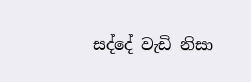සද්දේ වැඩි නිසා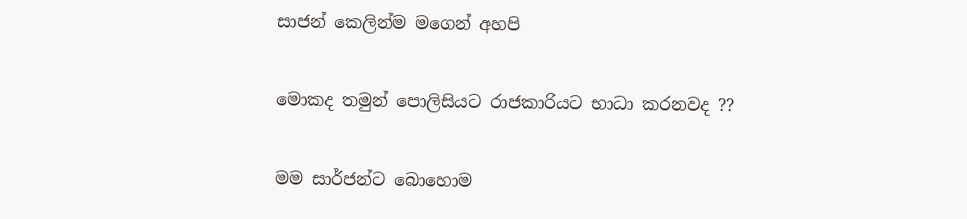සාජන් කෙලින්ම මගෙන් අහපි

මොකද තමුන් පොලිසියට රාජකාරියට භාධා කරනවද ??

මම සාර්ජන්ට බොහොම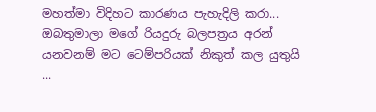මහත්මා විදිහට කාරණය පැහැදිලි කරා...
ඔබතුමාලා මගේ රියදුරු බලපත්‍රය අරන් යනවනම් මට ටෙම්පරියක් නිකුත් කල යුතුයි ...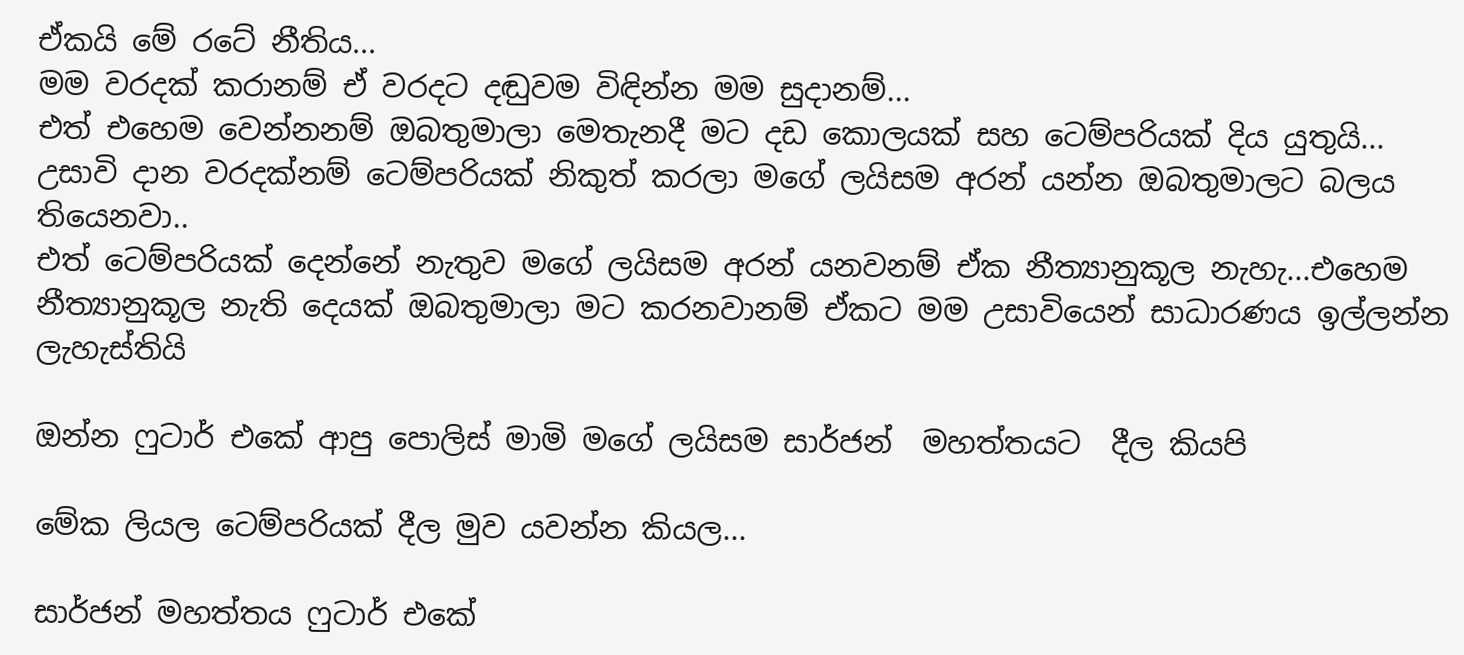ඒකයි මේ රටේ නීතිය...
මම වරදක් කරානම් ඒ වරදට දඬුවම විඳින්න මම සුදානම්...
එත් එහෙම වෙන්නනම් ඔබතුමාලා මෙතැනදී මට දඩ කොලයක් සහ ටෙම්පරියක් දිය යුතුයි...
උසාවි දාන වරදක්නම් ටෙම්පරියක් නිකුත් කරලා මගේ ලයිසම අරන් යන්න ඔබතුමාලට බලය තියෙනවා..
එත් ටෙම්පරියක් දෙන්නේ නැතුව මගේ ලයිසම අරන් යනවනම් ඒක නීත්‍යානුකූල නැහැ...එහෙම නීත්‍යානුකූල නැති දෙයක් ඔබතුමාලා මට කරනවානම් ඒකට මම උසාවියෙන් සාධාරණය ඉල්ලන්න ලැහැස්තියි

ඔන්න ෆුටාර් එකේ ආපු පොලිස් මාමි මගේ ලයිසම සාර්ජන්  මහත්තයට  දීල කියපි

මේක ලියල ටෙම්පරියක් දීල මුව යවන්න කියල...

සාර්ජන් මහත්තය ෆුටාර් එකේ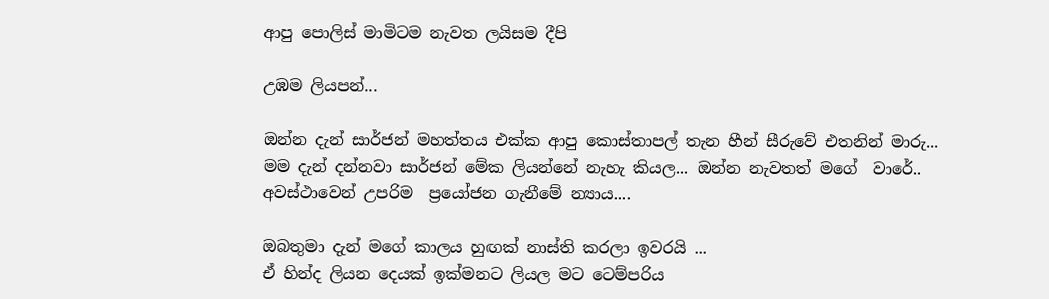ආපු පොලිස් මාමිටම නැවත ලයිසම දීපි

උඹම ලියපන්...

ඔන්න දැන් සාර්ජන් මහත්තය එක්ක ආපු කොස්තාපල් තැන හීන් සීරුවේ එතනින් මාරු... මම දැන් දන්නවා සාර්ජන් මේක ලියන්නේ නැහැ කියල... ඔන්න නැවතත් මගේ  වාරේ.. අවස්ථාවෙන් උපරිම  ප්‍රයෝජන ගැනීමේ න්‍යාය....

ඔබතුමා දැන් මගේ කාලය හුඟක් නාස්ති කරලා ඉවරයි ...
ඒ හින්ද ලියන දෙයක් ඉක්මනට ලියල මට ටෙම්පරිය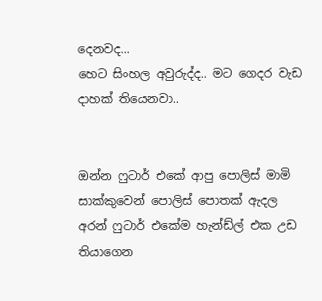දෙනවද...
හෙට සිංහල අවුරුද්ද.. මට ගෙදර වැඩ දාහක් තියෙනවා..


ඔන්න ෆුටාර් එකේ ආපු පොලිස් මාමි සාක්කුවෙන් පොලිස් පොතක් ඇදල අරන් ෆුටාර් එකේම හැන්ඩ්ල් එක උඩ  තියාගෙන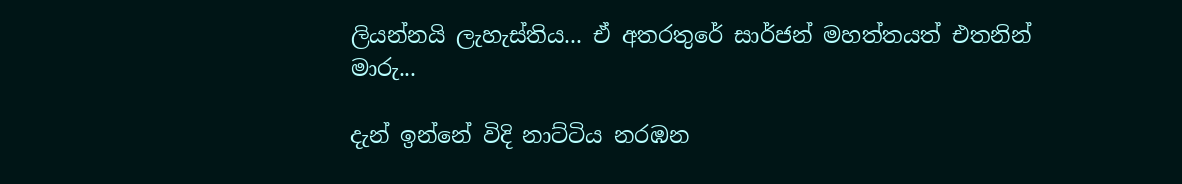ලියන්නයි ලැහැස්තිය... ඒ අතරතුරේ සාර්ජන් මහත්තයත් එතනින්  මාරු...

දැන් ඉන්නේ විදි නාට්ටිය නරඹන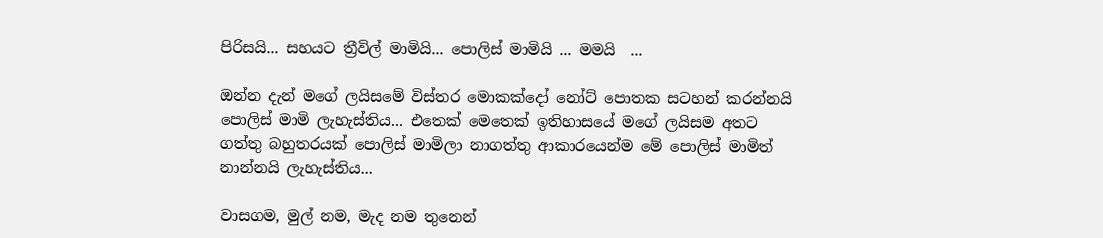පිරිසයි... සහයට ත්‍රීවිල් මාමියි... පොලිස් මාමියි ... මමයි  ...

ඔන්න දැන් මගේ ලයිසමේ විස්තර මොකක්දෝ නෝට් පොතක සටහන් කරන්නයි පොලිස් මාමි ලැහැස්තිය... එතෙක් මෙතෙක් ඉතිහාසයේ මගේ ලයිසම අතට ගත්තු බහුතරයක් පොලිස් මාමිලා නාගත්තු ආකාරයෙන්ම මේ පොලිස් මාමිත් නාන්නයි ලැහැස්තිය...

වාසගම, මුල් නම, මැද නම තුනෙන්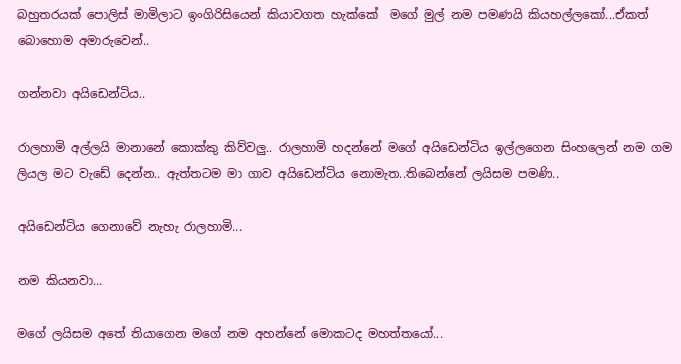බහුතරයක් පොලිස් මාමිලාට ඉංගිරිසියෙන් කියාවගත හැක්කේ  මගේ මුල් නම පමණයි කියහල්ලකෝ...ඒකත් බොහොම අමාරුවෙන්..

ගන්නවා අයිඩෙන්ටිය..

රාලහාමි අල්ලයි මානානේ කොක්කු කිව්වලු.. රාලහාමි හදන්නේ මගේ අයිඩෙන්ටිය ඉල්ලගෙන සිංහලෙන් නම ගම ලියල මට වැඩේ දෙන්න.. ඇත්තටම මා ගාව අයිඩෙන්ටිය නොමැත..තිබෙන්නේ ලයිසම පමණි..

අයිඩෙන්ටිය ගෙනාවේ නැහැ රාලහාමි...

නම කියනවා...

මගේ ලයිසම අතේ තියාගෙන මගේ නම අහන්නේ මොකටද මහත්තයෝ...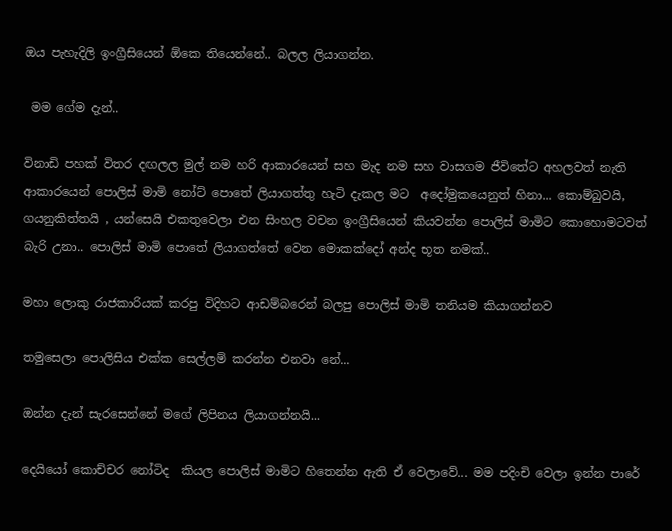ඔය පැහැදිලි ඉංග්‍රීසියෙන් ඕකෙ තියෙන්නේ.. බලල ලියාගන්න.

 මම ගේම දැන්..

විනාඩි පහක් විතර දඟලල මුල් නම හරි ආකාරයෙන් සහ මැද නම සහ වාසගම ජීවිතේට අහලවත් නැති ආකාරයෙන් පොලිස් මාමි නෝට් පොතේ ලියාගත්තු හැටි දැකල මට  අදෝමුකයෙනුත් හිනා... කොම්බුවයි, ගයනුකිත්තයි , යන්සෙයි එකතුවෙලා එන සිංහල වචන ඉංග්‍රීසියෙන් කියවන්න පොලිස් මාමිට කොහොමටවත් බැරි උනා.. පොලිස් මාමි පොතේ ලියාගත්තේ වෙන මොකක්දෝ අන්ද භූත නමක්..

මහා ලොකු රාජකාරියක් කරපු විදිහට ආඩම්බරෙන් බලපු පොලිස් මාමි තනියම කියාගන්නව

තමුසෙලා පොලිසිය එක්ක සෙල්ලම් කරන්න එනවා නේ...

ඔන්න දැන් සැරසෙන්නේ මගේ ලිපිනය ලියාගන්නයි...

දෙයියෝ කොච්චර නෝටිද  කියල පොලිස් මාමිට හිතෙන්න ඇති ඒ වෙලාවේ... මම පදිංචි වෙලා ඉන්න පාරේ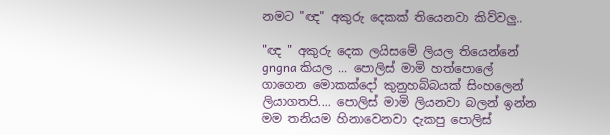නමට "ඥ" අකුරු දෙකක් තියෙනවා කිව්වලු..

"ඥ " අකුරු දෙක ලයිසමේ ලියල තියෙන්නේ gngna කියල ... පොලිස් මාමි හත්පොලේ ගාගෙන මොකක්දෝ කුනුහබ්බයක් සිංහලෙන් ලියාගතපි.... පොලිස් මාමි ලියනවා බලන් ඉන්න මම තනියම හිනාවෙනවා දැකපු පොලිස්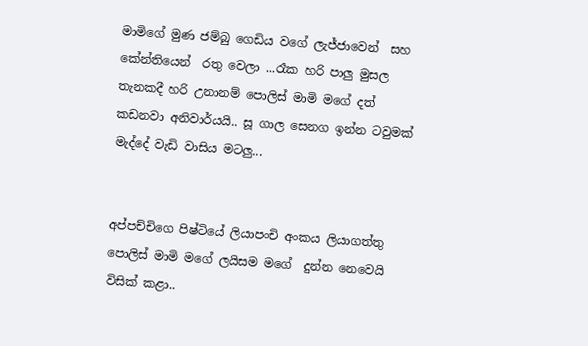මාමිගේ මුණ ජම්බු ගෙඩිය වගේ ලැජ්ජාවෙන්  සහ කේන්තියෙන්  රතු වෙලා ...රෑක හරි පාලු මුසල තැනකදී හරි උනානම් පොලිස් මාමි මගේ දත් කඩනවා අනිවාර්යයි.. සූ ගාල සෙනග ඉන්න ටවුමක් මැද්දේ වැඩි වාසිය මටලු...


අප්පච්චිගෙ පිෂ්ටියේ ලියාපංචි අංකය ලියාගත්තු පොලිස් මාමි මගේ ලයිසම මගේ  දුන්න නෙවෙයි විසික් කළා..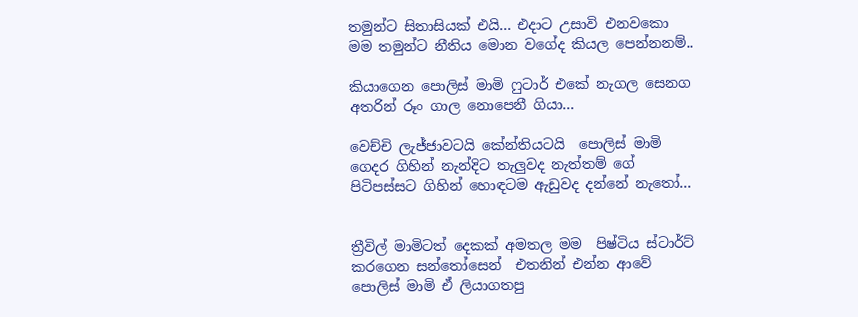තමුන්ට සිතාසියක් එයි... එදාට උසාවි එනවකො  මම තමුන්ට නීතිය මොන වගේද කියල පෙන්නනම්..

කියාගෙන පොලිස් මාමි ෆුටාර් එකේ නැගල සෙනග අතරින් රූං ගාල නොපෙනී ගියා...

වෙච්චි ලැජ්ජාවටයි කේන්තියටයි  පොලිස් මාමි ගෙදර ගිහින් නැන්දිට තැලුවද නැත්තම් ගේ පිටිපස්සට ගිහින් හොඳටම ඇඩුවද දන්නේ නැතෝ...


ත්‍රීවිල් මාමිටත් දෙකක් අමතල මම  පිෂ්ටිය ස්ටාර්ට් කරගෙන සන්තෝසෙන්  එතනින් එන්න ආවේ  පොලිස් මාමි ඒ ලියාගතපු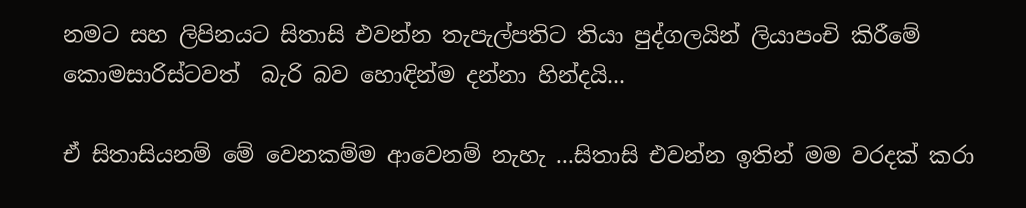නමට සහ ලිපිනයට සිතාසි එවන්න තැපැල්පතිට තියා පුද්ගලයින් ලියාපංචි කිරීමේ කොමසාරිස්ටවත්  බැරි බව හොඳින්ම දන්නා හින්දයි...

ඒ සිතාසියනම් මේ වෙනකම්ම ආවෙනම් නැහැ ...සිතාසි එවන්න ඉතින් මම වරදක් කරා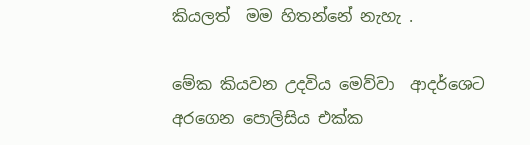කියලත්  මම හිතන්නේ නැහැ .

මේක කියවන උදවිය මෙව්වා  ආදර්ශෙට අරගෙන පොලිසිය එක්ක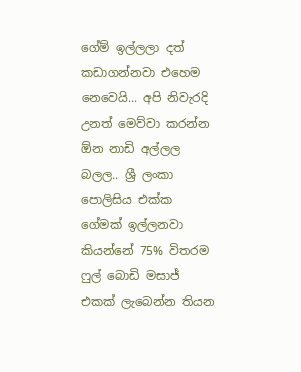ගේම් ඉල්ලලා දත් කඩාගන්නවා එහෙම නෙවෙයි... අපි නිවැරදි උනත් මෙව්වා කරන්න ඕන නාඩි අල්ලල බලල.. ශ්‍රී ලංකා පොලිසිය එක්ක ගේමක් ඉල්ලනවා කියන්නේ 75% විතරම ෆුල් බොඩි මසාජ් එකක් ලැබෙන්න තියන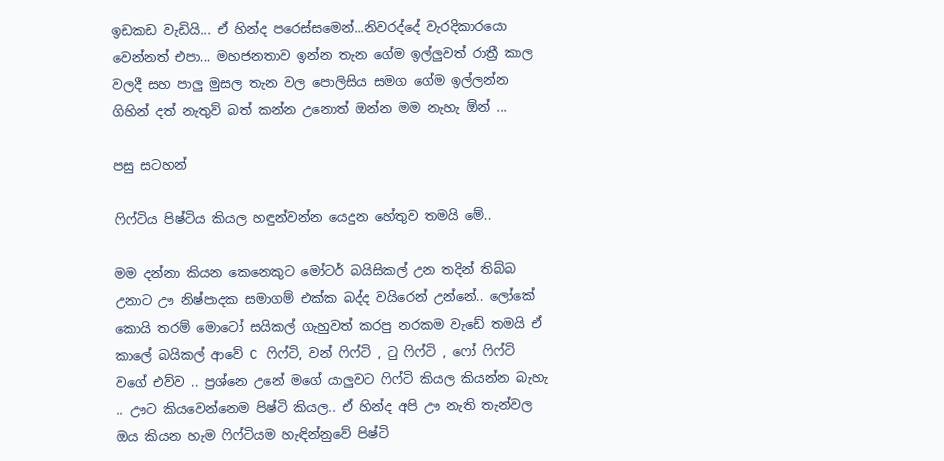ඉඩකඩ වැඩියි... ඒ හින්ද පරෙස්සමෙන්...නිවරද්දේ වැරදිකාරයො වෙන්නත් එපා... මහජනතාව ඉන්න තැන ගේම ඉල්ලුවත් රාත්‍රී කාල වලදී සහ පාලු මුසල තැන වල පොලිසිය සමග ගේම ඉල්ලන්න ගිහින් දත් නැතුව් බත් කන්න උනොත් ඔන්න මම නැහැ ඕන් ...

පසු සටහන්

ෆිෆ්ටිය පිෂ්ටිය කියල හඳුන්වන්න යෙදුන හේතුව තමයි මේ..

මම දන්නා කියන කෙනෙකුට මෝටර් බයිසිකල් උන තදින් තිබ්බ උනාට ඌ නිෂ්පාදක සමාගම් එක්ක බද්ද වයිරෙන් උන්නේ.. ලෝකේ කොයි තරම් මොටෝ සයිකල් ගැහුවත් කරපු නරකම වැඩේ තමයි ඒ කාලේ බයිකල් ආවේ C ෆිෆ්ටි, වන් ෆිෆ්ටි , ටු ෆිෆ්ටි , ෆෝ ෆිෆ්ටි වගේ එව්ව .. ප්‍රශ්නෙ උනේ මගේ යාලුවට ෆිෆ්ටි කියල කියන්න බැහැ .. ඌට කියවෙන්නෙම පිෂ්ටි කියල.. ඒ හින්ද අපි ඌ නැති තැන්වල ඔය කියන හැම ෆිෆ්ටියම හැඳින්නුවේ පිෂ්ටි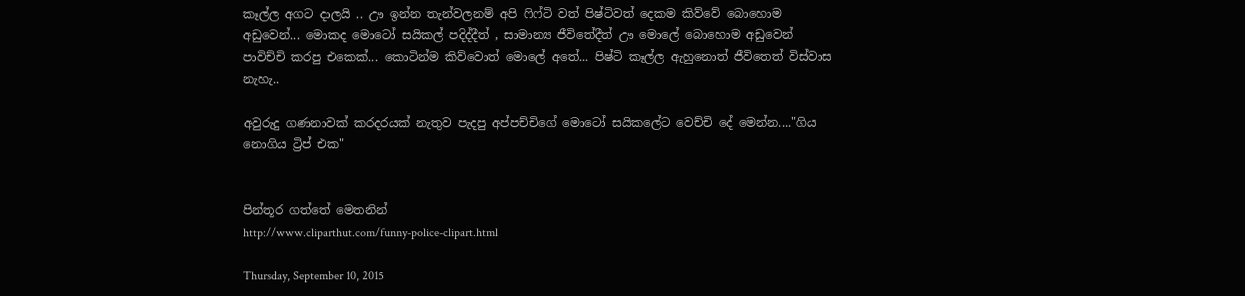කෑල්ල අගට දාලයි .. ඌ ඉන්න තැන්වලනම් අපි ෆිෆ්ටි වත් පිෂ්ටිවත් දෙකම කිව්වේ බොහොම අඩුවෙන්... මොකද මොටෝ සයිකල් පදිද්දීත් , සාමාන්‍ය ජීවිතේදීත් ඌ මොලේ බොහොම අඩුවෙන් පාවිච්චි කරපු එකෙක්... කොටින්ම කිව්වොත් මොලේ අතේ... පිෂ්ටි කෑල්ල ඇහුනොත් ජීවිතෙත් විස්වාස නැහැ..

අවුරුදු ගණනාවක් කරදරයක් නැතුව පැදපු අප්පච්චිගේ මොටෝ සයිකලේට වෙච්චි දේ මෙන්න...."ගිය නොගිය ට්‍රිප් එක"


පින්තූර ගත්තේ මෙතනින්
http://www.cliparthut.com/funny-police-clipart.html

Thursday, September 10, 2015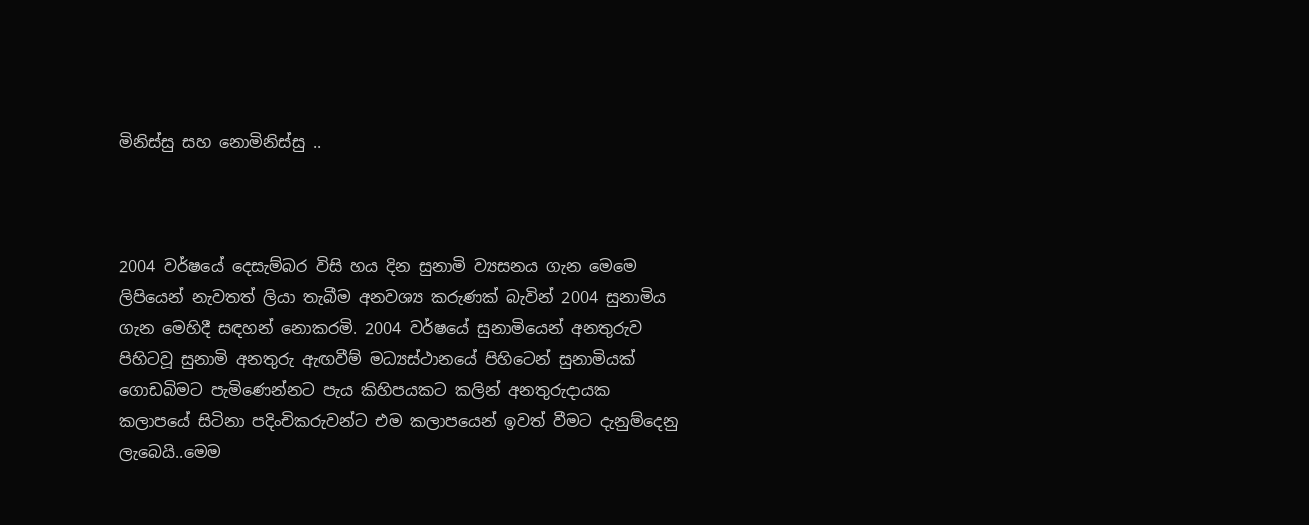මිනිස්සු සහ නොමිනිස්සු ..



2004 වර්ෂයේ දෙසැම්බර විසි හය දින සුනාමි ව්‍යසනය ගැන මෙමෙ ලිපියෙන් නැවතත් ලියා තැබීම අනවශ්‍ය කරුණක් බැවින් 2004 සුනාමිය ගැන මෙහිදී සඳහන් නොකරමි. 2004 වර්ෂයේ සුනාමියෙන් අනතුරුව පිහිටවූ සුනාමි අනතුරු ඇඟවීම් මධ්‍යස්ථානයේ පිහිටෙන් සුනාමියක් ගොඩබිමට පැමිණෙන්නට පැය කිහිපයකට කලින් අනතුරුදායක කලාපයේ සිටිනා පදිංචිකරුවන්ට එම කලාපයෙන් ඉවත් වීමට දැනුම්දෙනු ලැබෙයි..මෙම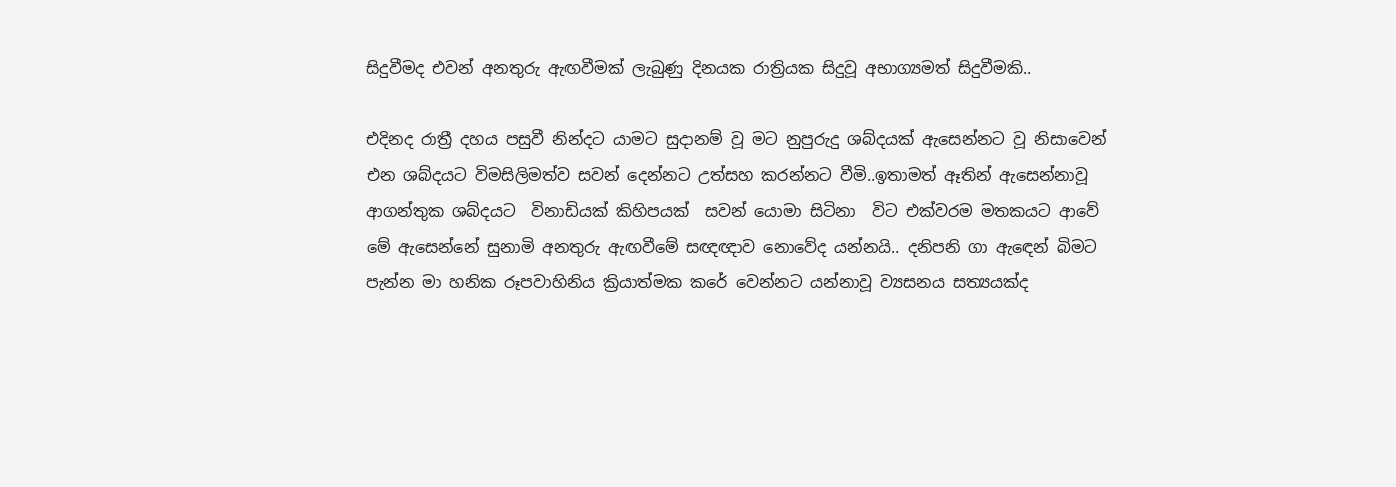සිදුවීමද එවන් අනතුරු ඇඟවීමක් ලැබුණු දිනයක රාත්‍රියක සිදුවූ අභාග්‍යමත් සිදුවීමකි..

එදිනද රාත්‍රී දහය පසුවී නින්දට යාමට සුදානම් වූ මට නුපුරුදු ශබ්දයක් ඇසෙන්නට වූ නිසාවෙන් එන ශබ්දයට විමසිලිමත්ව සවන් දෙන්නට උත්සහ කරන්නට වීමි..ඉතාමත් ඈතින් ඇසෙන්නාවූ  ආගන්තුක ශබ්දයට  විනාඩියක් කිහිපයක්  සවන් යොමා සිටිනා  විට එක්වරම මතකයට ආවේ මේ ඇසෙන්නේ සුනාමි අනතුරු ඇඟවීමේ සඥඥාව නොවේද යන්නයි.. දනිපනි ගා ඇඳෙන් බිමට පැන්න මා හනික රූපවාහිනිය ක්‍රියාත්මක කරේ වෙන්නට යන්නාවූ ව්‍යසනය සත්‍යයක්ද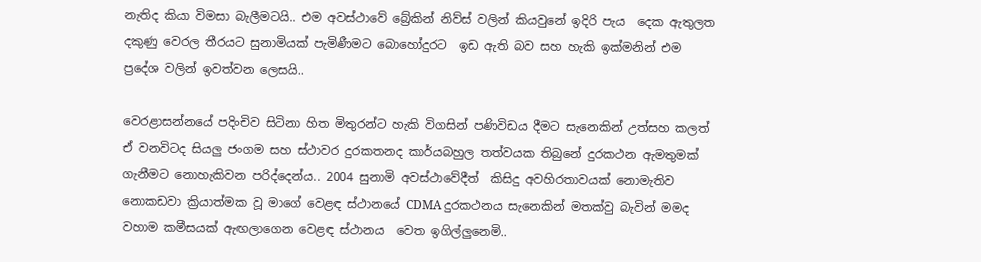නැතිද කියා විමසා බැලීමටයි.. එම අවස්ථාවේ බ්‍රේකින් නිව්ස් වලින් කියවුනේ ඉදිරි පැය  දෙක ඇතුලත දකුණු වෙරල තීරයට සුනාමියක් පැමිණීමට බොහෝදුරට  ඉඩ ඇති බව සහ හැකි ඉක්මනින් එම ප්‍රදේශ වලින් ඉවත්වන ලෙසයි..

වෙරළාසන්නයේ පදිංචිව සිටිනා හිත මිතුරන්ට හැකි විගසින් පණිවිඩය දීමට සැනෙකින් උත්සහ කලත් ඒ වනවිටද සියලු ජංගම සහ ස්ථාවර දුරකතනද කාර්යබහුල තත්වයක තිබුනේ දුරකථන ඇමතුමක් ගැනීමට නොහැකිවන පරිද්දෙන්ය.. 2004 සුනාමි අවස්ථාවේදීත්  කිසිදු අවහිරතාවයක් නොමැතිව නොකඩවා ක්‍රියාත්මක වූ මාගේ වෙළඳ ස්ථානයේ CDMA දුරකථනය සැනෙකින් මතක්වු බැවින් මමද වහාම කමීසයක් ඇඟලාගෙන වෙළඳ ස්ථානය  වෙත ඉගිල්ලුනෙමි..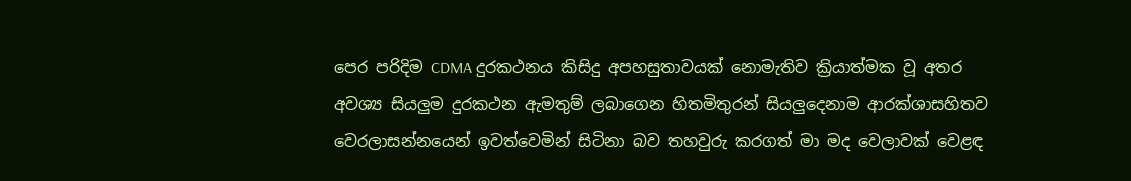පෙර පරිදිම CDMA දුරකථනය කිසිදු අපහසුතාවයක් නොමැතිව ක්‍රියාත්මක වූ අතර අවශ්‍ය සියලුම දුරකථන ඇමතුම් ලබාගෙන හිතමිතුරන් සියලුදෙනාම ආරක්ශාසහිතව වෙරලාසන්නයෙන් ඉවත්වෙමින් සිටිනා බව තහවුරු කරගත් මා මද වෙලාවක් වෙළඳ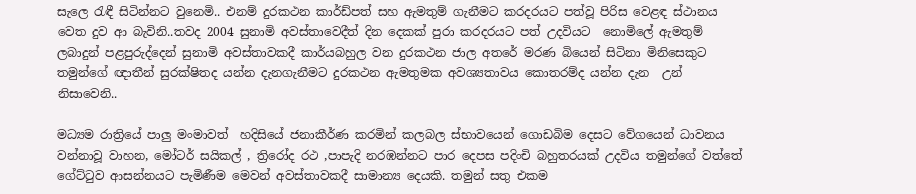සැලෙ රැඳී සිටින්නට වුනෙමි.. එනම් දුරකථන කාර්ඩ්පත් සහ ඇමතුම් ගැනීමට කරදරයට පත්වූ පිරිස වෙළඳ ස්ථානය වෙත දුව ආ බැවිනි..තවද 2004 සුනාමි අවස්තාවෙදීත් දින දෙකක් පුරා කරදරයට පත් උදවියට  නොමිලේ ඇමතුම් ලබාදුන් පළපුරුද්දෙන් සුනාමි අවස්තාවකදී කාර්යබහුල වන දුරකථන ජාල අතරේ මරණ බියෙන් සිටිනා මිනිසෙකුට තමුන්ගේ ඥාතීන් සුරක්ෂිතද යන්න දැනගැනීමට දුරකථන ඇමතුමක අවශ්‍යතාවය කොතරම්ද යන්න දැන  උන් නිසාවෙනි..

මධ්‍යම රාත්‍රියේ පාලු මංමාවත්  හදිසියේ ජනාකීර්ණ කරමින් කලබල ස්භාවයෙන් ගොඩබිම දෙසට වේගයෙන් ධාවනය වන්නාවූ වාහන, මෝටර් සයිකල් , ත්‍රිරෝද රථ ,පාපැදි නරඹන්නට පාර දෙපස පදිංචි බහුතරයක් උදවිය තමුන්ගේ වත්තේ ගේට්ටුව ආසන්නයට පැමිණීම මෙවන් අවස්තාවකදී සාමාන්‍ය දෙයකි. තමුන් සතු එකම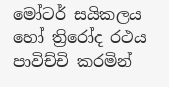මෝටර් සයිකලය හෝ ත්‍රිරෝද රථය පාවිච්චි කරමින්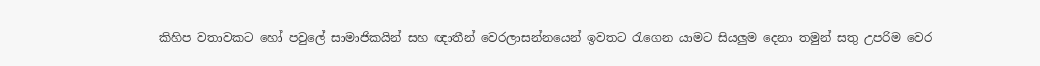කිහිප වතාවකට හෝ පවුලේ සාමාජිකයින් සහ ඥාතීන් වෙරලාසන්නයෙන් ඉවතට රැගෙන යාමට සියලුම දෙනා තමුන් සතු උපරිම වෙර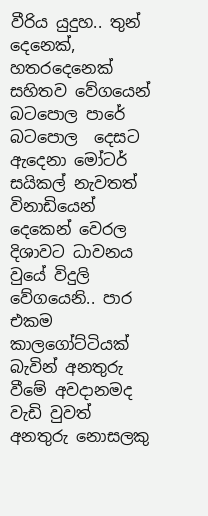වීරිය යුදුහ.. තුන් දෙනෙක්, හතරදෙනෙක් සහිතව වේගයෙන් බටපොල පාරේ බටපොල  දෙසට ඇදෙනා මෝටර්  සයිකල් නැවතත් විනාඩියෙන් දෙකෙන් වෙරල දිශාවට ධාවනය වුයේ විදුලි වේගයෙනි.. පාර එකම කාලගෝට්ටියක් බැවින් අනතුරු වීමේ අවදානමද වැඩි වුවත් අනතුරු නොසලකු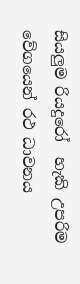සියලුම රියදුරෝ  හැකි උපරිම වේගයෙන් රථ ධාවනය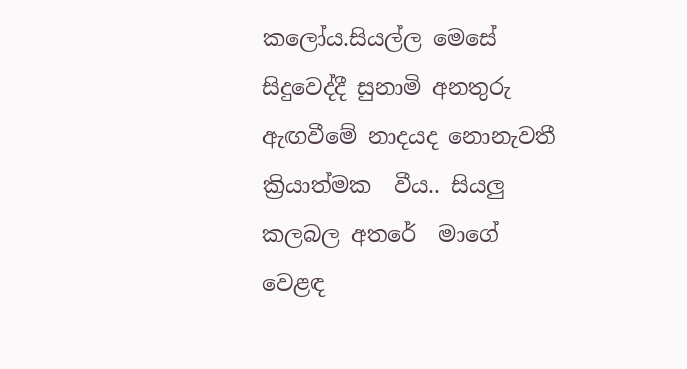කලෝය.සියල්ල මෙසේ සිදුවෙද්දී සුනාමි අනතුරු ඇඟවීමේ නාදයද නොනැවතී ක්‍රියාත්මක  වීය.. සියලු කලබල අතරේ  මාගේ වෙළඳ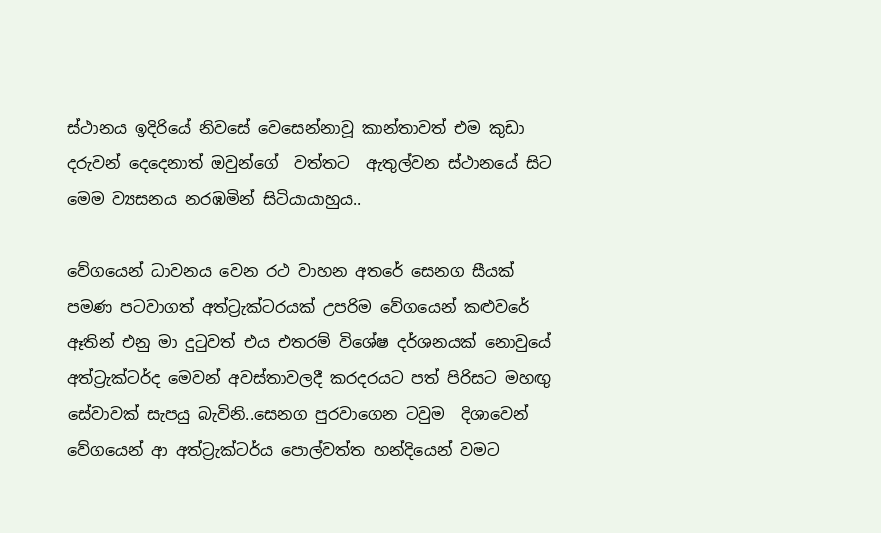ස්ථානය ඉදිරියේ නිවසේ වෙසෙන්නාවූ කාන්තාවත් එම කුඩා දරුවන් දෙදෙනාත් ඔවුන්ගේ  වත්තට  ඇතුල්වන ස්ථානයේ සිට මෙම ව්‍යසනය නරඹමින් සිටියායාහුය..

වේගයෙන් ධාවනය වෙන රථ වාහන අතරේ සෙනග සීයක් පමණ පටවාගත් අත්ට්‍රැක්ටරයක් උපරිම වේගයෙන් කළුවරේ ඈතින් එනු මා දුටුවත් එය එතරම් විශේෂ දර්ශනයක් නොවුයේ අත්ට්‍රැක්ටර්ද මෙවන් අවස්තාවලදී කරදරයට පත් පිරිසට මහඟු සේවාවක් සැපයු බැවිනි..සෙනග පුරවාගෙන ටවුම  දිශාවෙන්  වේගයෙන් ආ අත්ට්‍රැක්ටර්ය පොල්වත්ත හන්දියෙන් වමට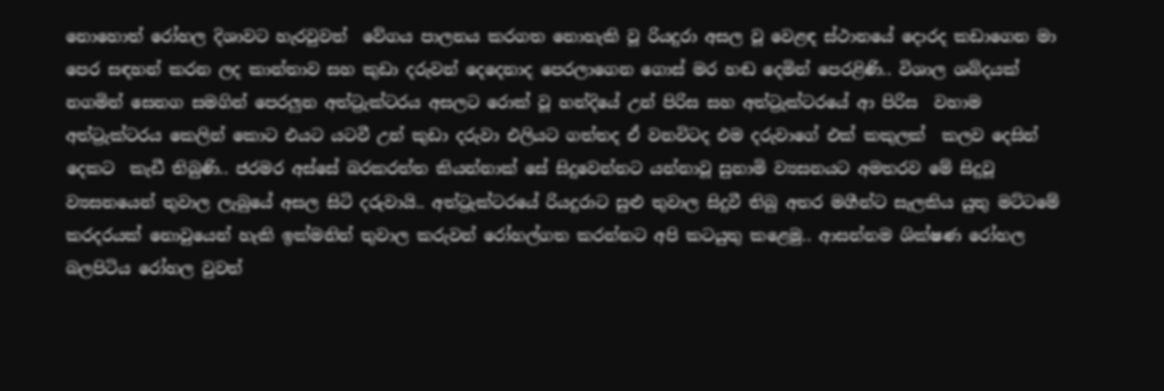නොහොත් රෝහල දිශාවට හැරවුවත්  වේගය පාලනය කරගත නොහැකි වූ රියදුරා අසල වූ වෙළඳ ස්ථානයේ දොරද කඩාගෙන මා පෙර සඳහන් කරන ලද කාන්තාව සහ කුඩා දරුවන් දෙදෙනාද පෙරලාගෙන ගොස් මර හඬ දෙමින් පෙරළිණි.. විශාල ශබ්දයක් නගමින් සෙනග සමගින් පෙරලුන අත්ට්‍රැක්ටරය අසලට රොක් වූ හන්දියේ උන් පිරිස සහ අත්ට්‍රැක්ටරයේ ආ පිරිස  වහාම අත්ට්‍රැක්ටරය කෙලින් කොට එයට යටවී උන් කුඩා දරුවා එලියට ගත්තද ඒ වනවිටද එම දරුවාගේ එක් කකුලක්  කලව දෙසින් දෙකට  කැඩී තිබුණි.. ජරමර අස්සේ බරකරත්ත කියන්නාක් සේ සිදුවෙන්නට යන්නාවූ සුනාමි ව්‍යසනයට අමතරව මේ සිදුවූ ව්‍යසනයෙන් තුවාල ලැබුයේ අසල සිටි දරුවායි.. අත්ට්‍රැක්ටරයේ රියදුරාට සුළු තුවාල සිදුවී තිබු අතර මගීන්ට සැලකිය යුතු මට්ටමේ කරදරයක් නොවුයෙන් හැකි ඉක්මනින් තුවාල කරුවන් රෝහල්ගත කරන්නට අපි කටයුතු කළෙමු.. ආසන්නම ශික්ෂණ රෝහල බලපිටිය රෝහල වුවත්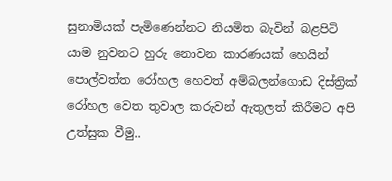සුනාමියක් පැමිණෙන්නට නියමිත බැවින් බළපිටි යාම නුවනට හුරු නොවන කාරණයක් හෙයින් පොල්වත්ත රෝහල හෙවත් අම්බලන්ගොඩ දිස්ත්‍රික් රෝහල වෙත තුවාල කරුවන් ඇතුලත් කිරීමට අපි උත්සුක වීමු..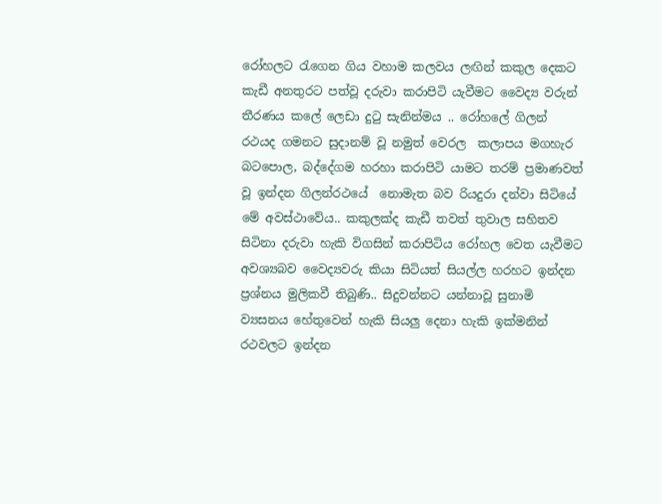රෝහලට රැගෙන ගිය වහාම කලවය ලඟින් කකුල දෙකට කැඩී අනතුරට පත්වූ දරුවා කරාපිටි යැවීමට වෛද්‍ය වරුන් තීරණය කලේ ලෙඩා දුටු සැනින්මය .. රෝහලේ ගිලන් රථයද ගමනට සුදානම් වූ නමුත් වෙරල  කලාපය මගහැර බටපොල, බද්දේගම හරහා කරාපිටි යාමට තරම් ප්‍රමාණවත් වූ ඉන්දන ගිලන්රථයේ  නොමැත බව රියදුරා දන්වා සිටියේ මේ අවස්ථාවේය.. කකුලක්ද කැඩී තවත් තුවාල සහිතව සිටිනා දරුවා හැකි විගසින් කරාපිටිය රෝහල වෙත යැවීමට අවශ්‍යබව වෛද්‍යවරු කියා සිටියත් සියල්ල හරහට ඉන්දන ප්‍රශ්නය මුලිකවී තිබුණි.. සිදුවන්නට යන්නාවූ සුනාමි ව්‍යසනය හේතුවෙන් හැකි සියලු දෙනා හැකි ඉක්මනින්  රථවලට ඉන්දන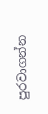පුරවාගන්න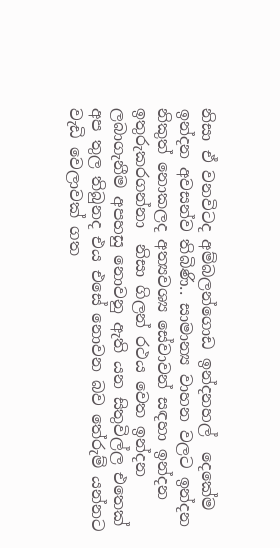නිසා ඒ වනවිටද අම්බලන්ගොඩ ඉන්දනහල්  දෙකේම ඉන්දන අවසන්ව තිබිණි.. සාමාන්‍ය වාහන වලට ඉන්දන නිකුත් නොකලද අත්‍යවශ්‍ය සේවාවන් සඳහා ඉන්දන ඉතුරුකරගන්නා  නිසා ගිලන් රථය වෙත ඉන්දන ලබාගැනීම අපහසු නොවනු ඇති යන සිතුවිල්ල එතෙක් අප තුල තිබුනද එය එසේ නොවන බව තේරුම් යන්නට වැඩි වෙලාවක් ගත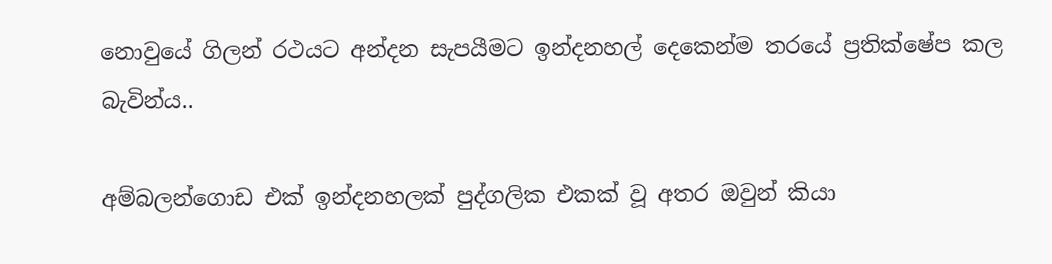නොවුයේ ගිලන් රථයට අන්දන සැපයීමට ඉන්දනහල් දෙකෙන්ම තරයේ ප්‍රතික්ෂේප කල බැවින්ය..

අම්බලන්ගොඩ එක් ඉන්දනහලක් පුද්ගලික එකක් වූ අතර ඔවුන් කියා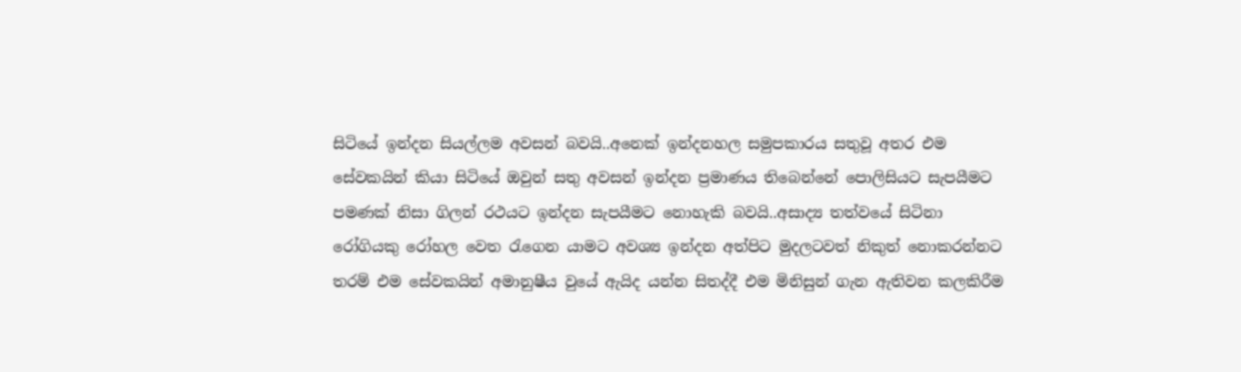සිටියේ ඉන්දන සියල්ලම අවසන් බවයි..අනෙක් ඉන්දනහල සමුපකාරය සතුවූ අතර එම සේවකයින් කියා සිටියේ ඔවුන් සතු අවසන් ඉන්දන ප්‍රමාණය තිබෙන්නේ පොලිසියට සැපයීමට පමණක් නිසා ගිලන් රථයට ඉන්දන සැපයීමට නොහැකි බවයි..අසාද්‍ය තත්වයේ සිටිනා රෝගියකු රෝහල වෙත රැගෙන යාමට අවශ්‍ය ඉන්දන අත්පිට මුදලටවත් නිකුත් නොකරන්නට තරම් එම සේවකයින් අමානුෂීය වුයේ ඇයිද යන්න සිතද්දී එම මිනිසුන් ගැන ඇතිවන කලකිරීම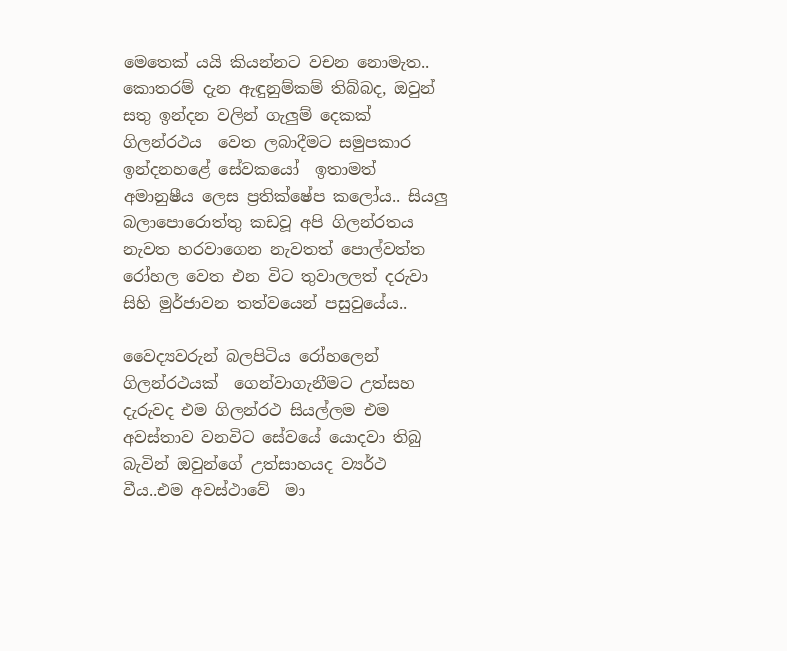මෙතෙක් යයි කියන්නට වචන නොමැත.. කොතරම් දැන ඇඳුනුම්කම් තිබ්බද, ඔවුන් සතු ඉන්දන වලින් ගැලුම් දෙකක් ගිලන්රථය  වෙත ලබාදීමට සමුපකාර ඉන්දනහළේ සේවකයෝ  ඉතාමත් අමානුෂීය ලෙස ප්‍රතික්ෂේප කලෝය.. සියලු බලාපොරොත්තු කඩවූ අපි ගිලන්රතය නැවත හරවාගෙන නැවතත් පොල්වත්ත රෝහල වෙත එන විට තුවාලලත් දරුවා සිහි මුර්ජාවන තත්වයෙන් පසුවුයේය..

වෛද්‍යවරුන් බලපිටිය රෝහලෙන් ගිලන්රථයක්  ගෙන්වාගැනීමට උත්සහ දැරුවද එම ගිලන්රථ සියල්ලම එම අවස්තාව වනවිට සේවයේ යොදවා තිබු බැවින් ඔවුන්ගේ උත්සාහයද ව්‍යර්ථ වීය..එම අවස්ථාවේ  මා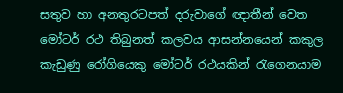සතුව හා අනතුරටපත් දරුවාගේ ඥාතීන් වෙත මෝටර් රථ තිබුනත් කලවය ආසන්නයෙන් කකුල කැඩුණු රෝගියෙකු මෝටර් රථයකින් රැගෙනයාම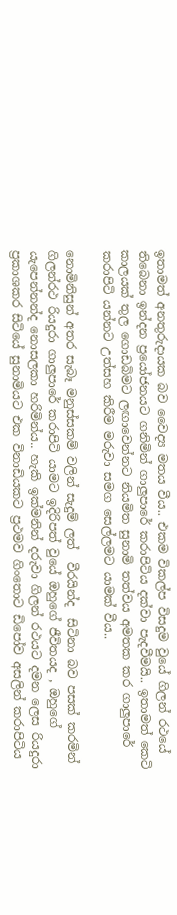ඉතාමත් අනතුරුදායක බව වෛද්‍ය මතය වීය.. එකම විකල්ප විසදුම වුයේ ගිලන් රථයේ තිබෙනා ඉන්දන ප්‍රයෝජනයට ගනිමින් ගාලුපාරේ කරාපිටිය දක්වා පැදවීමයි.. ඉතාමත් කෙටි කාලයක් තුල ගොඩබිමට ලඟාවෙන්නට නියමිත සුනාමි තත්වය අමතක කර ගාලුපාරේ කරාපිටි යන්නට උත්සහ කිරීම මරුවා සමග සෙල්ලමට යාමක් වීය..

නොමිනිසුන් අතර සැබෑ මනුස්සකම් වලින් සැදුම් ලත්  වීරයින්ද  සිටිනා බව පසක් කරමින් ගිලන්රථ රියදුරා ගාලුපාරේ කරාපිටි යාමට ඉදිරිපත් වුයේ ඔහුගේ ජීවිතයද , ඔහුගේ යැපෙන්නන්ද නොසලකා හරිමින්ය.. හැකි ඉක්මනින් දරුවා ගිලන් රථයට දමන ලෙස රියදුරා ප්‍රකාශකර සිටියේ සුනාමියට එක විනාඩියකට ප්‍රථමව ගිංතොට ඩිපෝව අසලින් කරාපිටිය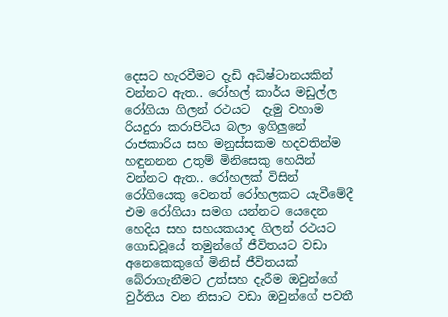දෙසට හැරවීමට දැඩි අධිෂ්ටානයකින් වන්නට ඇත.. රෝහල් කාර්ය මඩුල්ල රෝගියා ගිලන් රථයට  දැමු වහාම  රියදුරා කරාපිටිය බලා ඉගිලුනේ රාජකාරිය සහ මනුස්සකම හදවතින්ම හඳුනනන උතුම් මිනිසෙකු හෙයින් වන්නට ඇත.. රෝහලක් විසින්  රෝගියෙකු වෙනත් රෝහලකට යැවීමේදී එම රෝගියා සමග යන්නට යෙදෙන හෙදිය සහ සහයකයාද ගිලන් රථයට ගොඩවූයේ තමුන්ගේ ජීවිතයට වඩා අනෙකෙකුගේ මිනිස් ජීවිතයක් බේරාගැනීමට උත්සහ දැරීම ඔවුන්ගේ වුර්තිය වන නිසාට වඩා ඔවුන්ගේ පවතී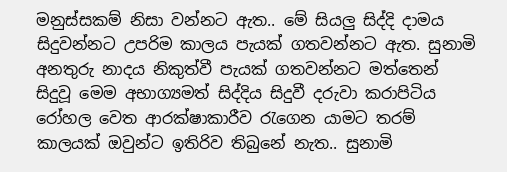මනුස්සකම් නිසා වන්නට ඇත.. මේ සියලු සිද්දි දාමය සිදුවන්නට උපරිම කාලය පැයක් ගතවන්නට ඇත. සුනාමි අනතුරු නාදය නිකුත්වී පැයක් ගතවන්නට මත්තෙන් සිදුවූ මෙම අභාග්‍යමත් සිද්දිය සිදුවී දරුවා කරාපිටිය රෝහල වෙත ආරක්ෂාකාරීව රැගෙන යාමට තරම් කාලයක් ඔවුන්ට ඉතිරිව තිබුනේ නැත.. සුනාමි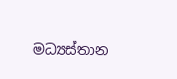මධ්‍යස්තාන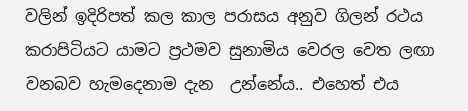වලින් ඉදිරිපත් කල කාල පරාසය අනුව ගිලන් රථය කරාපිටියට යාමට ප්‍රථමව සුනාමිය වෙරල වෙත ලඟා වනබව හැමදෙනාම දැන  උන්නේය.. එහෙත් එය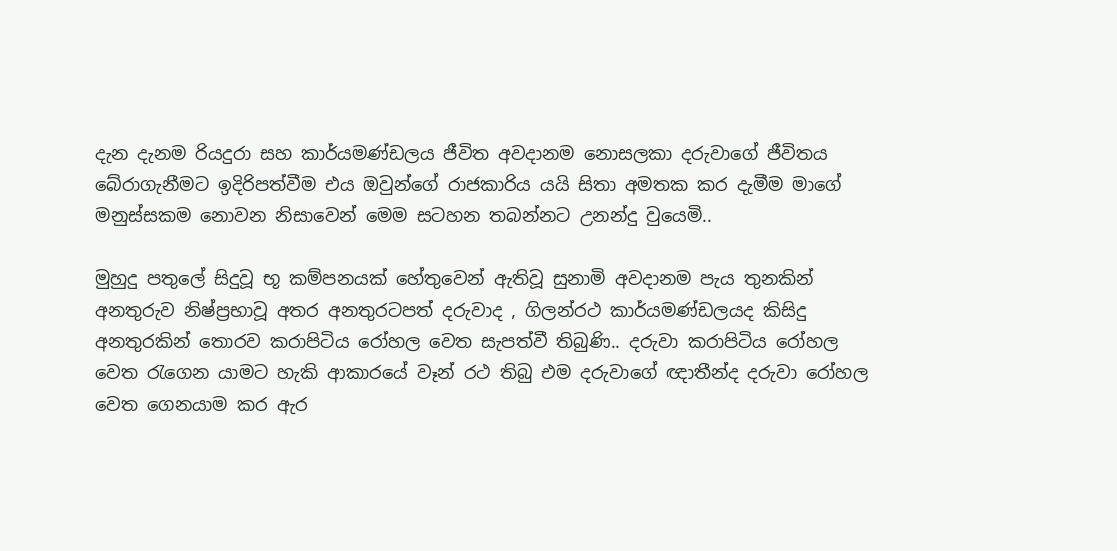දැන දැනම රියදුරා සහ කාර්යමණ්ඩලය ජීවිත අවදානම නොසලකා දරුවාගේ ජීවිතය බේරාගැනීමට ඉදිරිපත්වීම එය ඔවුන්ගේ රාජකාරිය යයි සිතා අමතක කර දැමීම මාගේ මනුස්සකම නොවන නිසාවෙන් මෙම සටහන තබන්නට උනන්දු වුයෙමි..

මුහුදු පතුලේ සිදුවූ භූ කම්පනයක් හේතුවෙන් ඇතිවූ සුනාමි අවදානම පැය තුනකින් අනතුරුව නිෂ්ප්‍රභාවූ අතර අනතුරටපත් දරුවාද , ගිලන්රථ කාර්යමණ්ඩලයද කිසිදු අනතුරකින් තොරව කරාපිටිය රෝහල වෙත සැපත්වී තිබුණි.. දරුවා කරාපිටිය රෝහල වෙත රැගෙන යාමට හැකි ආකාරයේ වෑන් රථ තිබු එම දරුවාගේ ඥාතීන්ද දරුවා රෝහල වෙත ගෙනයාම කර ඇර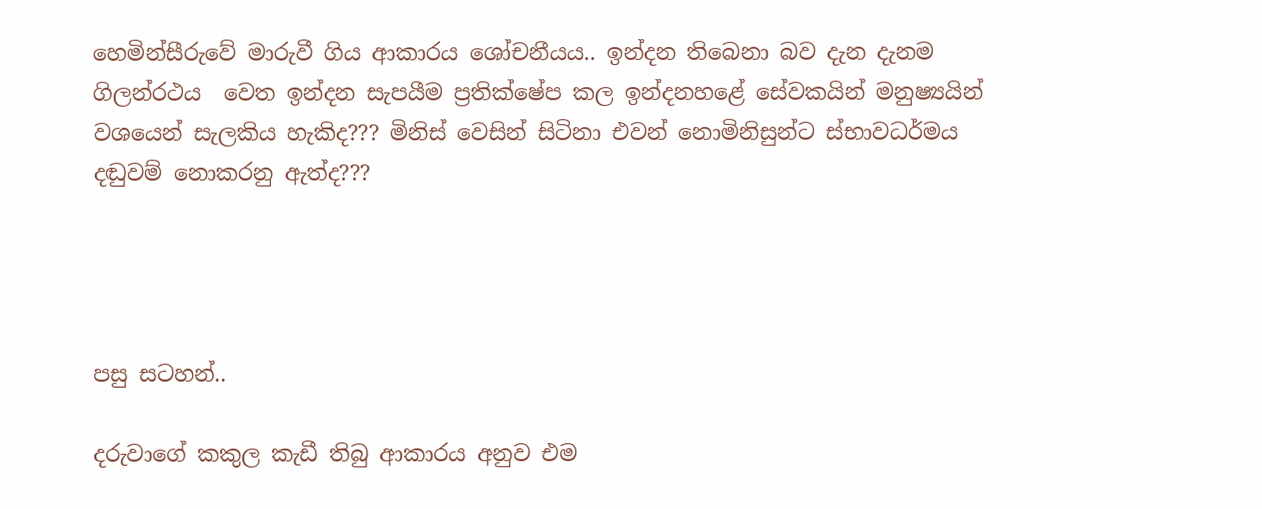හෙමින්සීරුවේ මාරුවී ගිය ආකාරය ශෝචනීයය.. ඉන්දන තිබෙනා බව දැන දැනම ගිලන්රථය  වෙත ඉන්දන සැපයීම ප්‍රතික්ෂේප කල ඉන්දනහළේ සේවකයින් මනුෂ්‍යයින් වශයෙන් සැලකිය හැකිද??? මිනිස් වෙසින් සිටිනා එවන් නොමිනිසුන්ට ස්භාවධර්මය දඬුවම් නොකරනු ඇත්ද???




පසු සටහන්..

දරුවාගේ කකුල කැඩී තිබු ආකාරය අනුව එම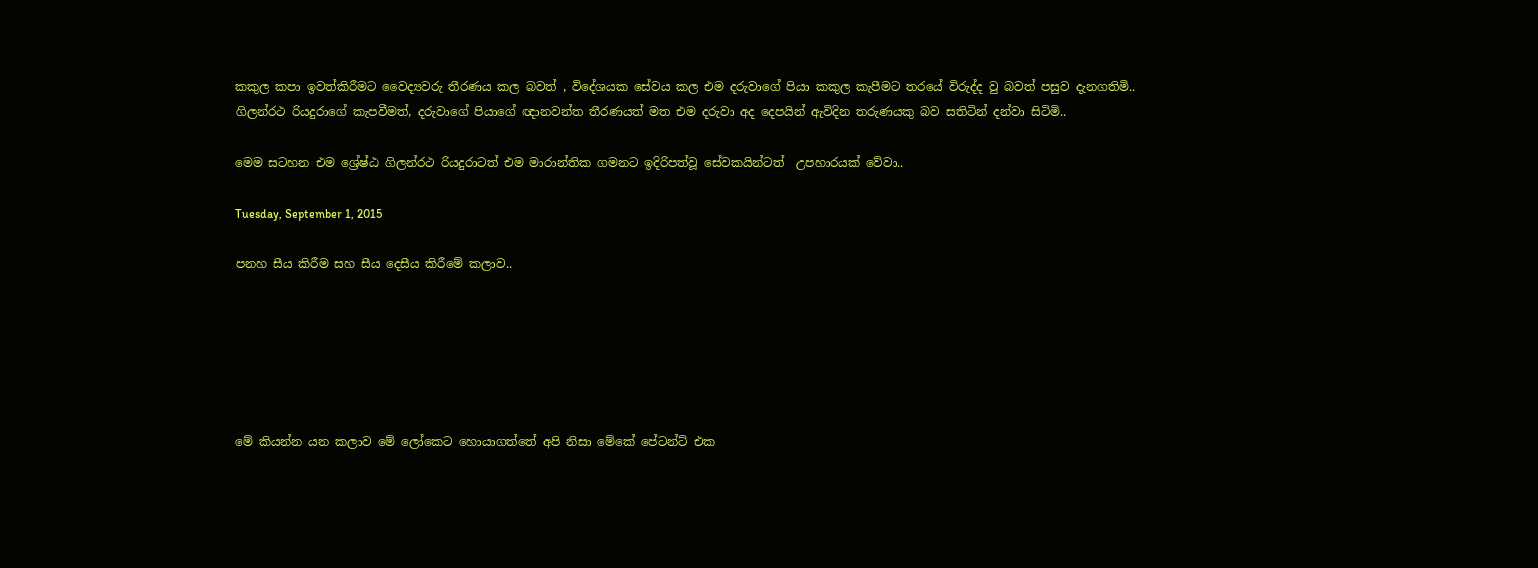කකුල කපා ඉවත්කිරීමට වෛද්‍යවරු තීරණය කල බවත් , විදේශයක සේවය කල එම දරුවාගේ පියා කකුල කැපීමට තරයේ විරුද්ද වු බවත් පසුව දැනගතිමි.. ගිලන්රථ රියදුරාගේ කැපවීමත්, දරුවාගේ පියාගේ ඥානවන්ත තීරණයත් මත එම දරුවා අද දෙපයින් ඇවිදින තරුණයකු බව සතිටින් දන්වා සිටිමි..

මෙම සටහන එම ශ්‍රේෂ්ඨ ගිලන්රථ රියදුරාටත් එම මාරාන්තික ගමනට ඉදිරිපත්වූ සේවකයින්ටත්  උපහාරයක් වේවා..

Tuesday, September 1, 2015

පනහ සීය කිරීම සහ සීය දෙසීය කිරීමේ කලාව..






මේ කියන්න යන කලාව මේ ලෝකෙට හොයාගත්තේ අපි නිසා මේකේ පේටන්ට් එක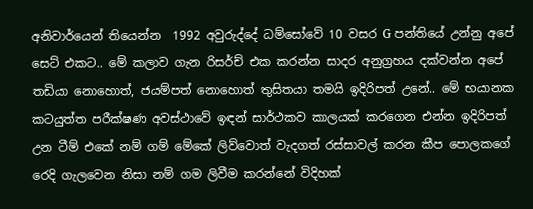අනිවාර්යෙන් තියෙන්න  1992 අවුරුද්දේ ධම්සෝවේ 10 වසර G පන්තියේ උන්නු අපේ සෙට් එකට.. මේ කලාව ගැන රිසර්ච් එක කරන්න සාදර අනුග්‍රහය දක්වන්න අපේ තඩියා නොහොත්, ජයම්පත් නොහොත් තුසිතයා තමයි ඉදිරිපත් උනේ.. මේ භයානක කටයුත්ත පරීක්ෂණ අවස්ථාවේ ඉඳන් සාර්ථකව කාලයක් කරගෙන එන්න ඉදිරිපත් උන ටීම් එකේ නම් ගම් මේකේ ලිව්වොත් වැදගත් රස්සාවල් කරන කීප පොලකගේ රෙදි ගැලවෙන නිසා නම් ගම ලිවීම කරන්නේ විදිහක්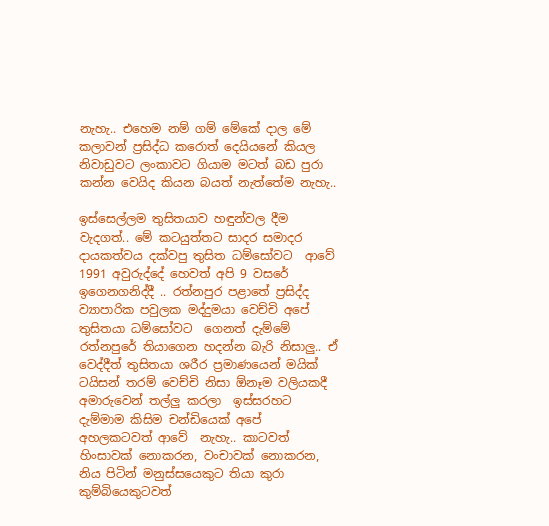නැහැ.. එහෙම නම් ගම් මේකේ දාල මේ කලාවන් ප්‍රසිද්ධ කරොත් දෙයියනේ කියල නිවාඩුවට ලංකාවට ගියාම මටත් බඩ පුරා කන්න වෙයිද කියන බයත් නැත්තේම නැහැ..

ඉස්සෙල්ලම තුසිතයාව හඳුන්වල දීම වැදගත්.. මේ කටයුත්තට සාදර සමාදර දායකත්වය දක්වපු තුසිත ධම්සෝවට  ආවේ 1991 අවුරුද්දේ හෙවත් අපි 9 වසරේ ඉගෙනගනිද්දී .. රත්නපුර පළාතේ ප්‍රසිද්ද ව්‍යාපාරික පවුලක මද්දුමයා වෙච්චි අපේ  තුසිතයා ධම්සෝවට  ගෙනත් දැම්මේ රත්නපුරේ තියාගෙන හදන්න බැරි නිසාලු.. ඒ වෙද්දීත් තුසිතයා ශරීර ප්‍රමාණයෙන් මයික් ටයිසන් තරම් වෙච්චි නිසා ඕනෑම වලියකදී අමාරුවෙන් තල්ලු කරලා  ඉස්සරහට දැම්මාම කිසිම චන්ඩියෙක් අපේ අහලකටවත් ආවේ  නැහැ.. කාටවත් හිංසාවක් නොකරන, වංචාවක් නොකරන, නිය පිටින් මනුස්සයෙකුට තියා කුරා කුම්බියෙකුටවත්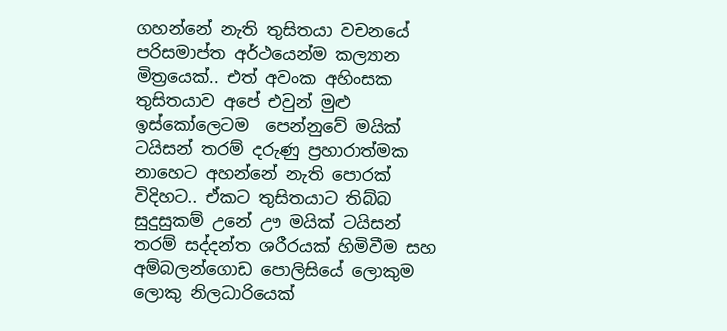ගහන්නේ නැති තුසිතයා වචනයේ පරිසමාප්ත අර්ථයෙන්ම කල්‍යාන මිත්‍රයෙක්.. එත් අවංක අහිංසක තුසිතයාව අපේ එවුන් මුළු ඉස්කෝලෙටම  පෙන්නුවේ මයික් ටයිසන් තරම් දරුණු ප්‍රහාරාත්මක නාහෙට අහන්නේ නැති පොරක් විදිහට.. ඒකට තුසිතයාට තිබ්බ සුදුසුකම් උනේ ඌ මයික් ටයිසන් තරම් සද්දන්ත ශරීරයක් හිමිවීම සහ අම්බලන්ගොඩ පොලිසියේ ලොකුම ලොකු නිලධාරියෙක්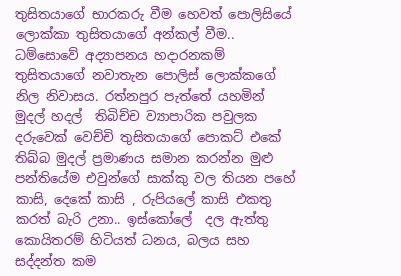තුසිතයාගේ භාරකරු වීම හෙවත් පොලිසියේ ලොක්කා තුසිතයාගේ අන්කල් වීම.. ධම්සොවේ අද්‍යාපනය හදාරනකම් තුසිතයාගේ නවාතැන පොලිස් ලොක්කගේ නිල නිවාසය. රත්නපුර පැත්තේ යහමින් මුදල් හදල්  තිබිච්ච ව්‍යාපාරික පවුලක දරුවෙක් වෙච්චි තුසිතයාගේ පොකට් එකේ තිබ්බ මුදල් ප්‍රමාණය සමාන කරන්න මුළු පන්තියේම එවුන්ගේ සාක්කු වල තියන පහේ කාසි, දෙකේ කාසි , රුපියලේ කාසි එකතු කරත් බැරි උනා.. ඉස්කෝලේ  දල ඇත්තු කොයිතරම් හිටියත් ධනය, බලය සහ සද්දන්ත කම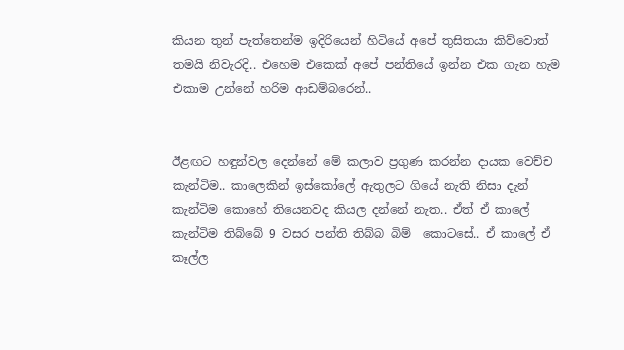කියන තුන් පැත්තෙන්ම ඉදිරියෙන් හිටියේ අපේ තුසිතයා කිව්වොත් තමයි නිවැරදි.. එහෙම එකෙක් අපේ පන්තියේ ඉන්න එක ගැන හැම එකාම උන්නේ හරිම ආඩම්බරෙන්..


ඊළඟට හඳුන්වල දෙන්නේ මේ කලාව ප්‍රගුණ කරන්න දායක වෙච්ච කැන්ටිම.. කාලෙකින් ඉස්කෝලේ ඇතුලට ගියේ නැති නිසා දැන් කැන්ටිම කොහේ තියෙනවද කියල දන්නේ නැත.. ඒත් ඒ කාලේ කැන්ටිම තිබ්බේ 9 වසර පන්ති තිබ්බ බිම්  කොටසේ.. ඒ කාලේ ඒ කෑල්ල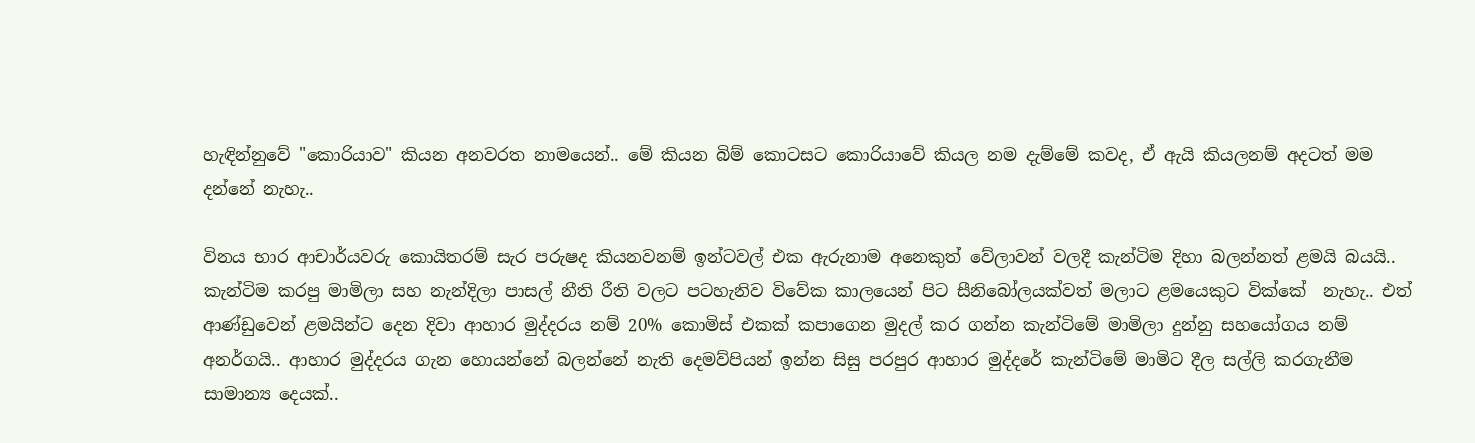හැඳින්නුවේ "කොරියාව" කියන අනවරත නාමයෙන්.. මේ කියන බිම් කොටසට කොරියාවේ කියල නම දැම්මේ කවද, ඒ ඇයි කියලනම් අදටත් මම දන්නේ නැහැ..

විනය භාර ආචාර්යවරු කොයිතරම් සැර පරුෂද කියනවනම් ඉන්ටවල් එක ඇරුනාම අනෙකුත් වේලාවන් වලදී කැන්ටිම දිහා බලන්නත් ළමයි බයයි.. කැන්ටිම කරපු මාමිලා සහ නැන්දිලා පාසල් නීති රීති වලට පටහැනිව විවේක කාලයෙන් පිට සීනිබෝලයක්වත් මලාට ළමයෙකුට වික්කේ  නැහැ.. එත් ආණ්ඩුවෙන් ළමයින්ට දෙන දිවා ආහාර මුද්දරය නම් 20% කොමිස් එකක් කපාගෙන මුදල් කර ගන්න කැන්ටිමේ මාමිලා දුන්නු සහයෝගය නම් අනර්ගයි.. ආහාර මුද්දරය ගැන හොයන්නේ බලන්නේ නැති දෙමව්පියන් ඉන්න සිසු පරපුර ආහාර මුද්දරේ කැන්ටිමේ මාමිට දීල සල්ලි කරගැනීම සාමාන්‍ය දෙයක්..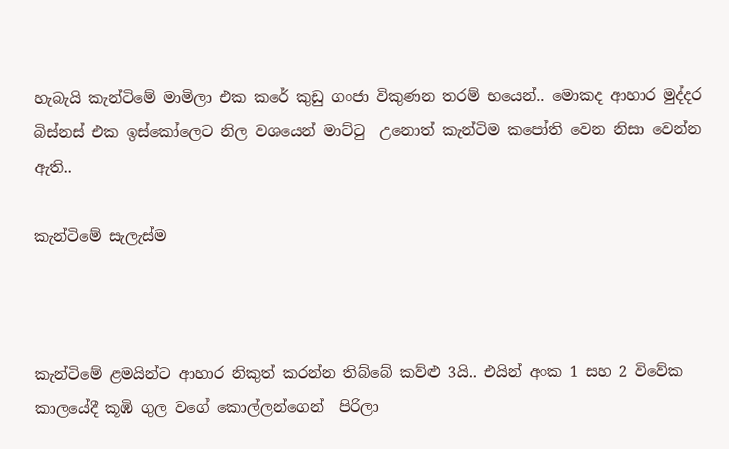හැබැයි කැන්ටිමේ මාමිලා එක කරේ කුඩු ගංජා විකුණන තරම් භයෙන්.. මොකද ආහාර මුද්දර බිස්නස් එක ඉස්කෝලෙට නිල වශයෙන් මාට්ටු  උනොත් කැන්ටිම කපෝති වෙන නිසා වෙන්න ඇති..

කැන්ටිමේ සැලැස්ම



කැන්ටිමේ ළමයින්ට ආහාර නිකුත් කරන්න තිබ්බේ කව්ළු 3යි.. එයින් අංක 1 සහ 2 විවේක කාලයේදී කූඹි ගුල වගේ කොල්ලන්ගෙන්  පිරිලා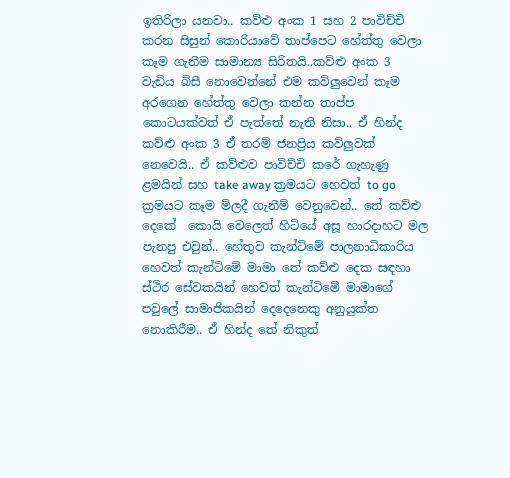ඉතිරිලා යනවා.. කව්ළු අංක 1 සහ 2 පාවිච්චි කරන සිසුන් කොරියාවේ තාප්පෙට හේත්තු වෙලා කෑම ගැනීම සාමාන්‍ය සිරිතයි..කව්ළු අංක 3 වැඩිය බිසී නොවෙන්නේ එම කව්ලුවෙන් කෑම අරගෙන හේත්තු වෙලා කන්න තාප්ප කොටයක්වත් ඒ පැත්තේ නැති නිසා.. ඒ හින්ද  කව්ළු අංක 3 ඒ තරම් ජනප්‍රිය කව්ලුවක් නෙවෙයි.. ඒ කව්ළුව පාවිච්චි කරේ ගැහැණු ළමයින් සහ take away ක්‍රමයට හෙවත් to go ක්‍රමයට කෑම මිලදී ගැනීම් වෙනුවෙන්.. තේ කව්ළු දෙකේ  කොයි වෙලෙත් හිටියේ අසූ හාරදාහට මල පැනපු එවුන්.. හේතුව කැන්ටිමේ පාලනාධිකාරිය හෙවත් කැන්ටිමේ මාමා තේ කව්ළු දෙක සඳහා ස්ථිර සේවකයින් හෙවත් කැන්ටිමේ මාමාගේ පවුලේ සාමාජිකයින් දෙදෙනෙකු අනුයුක්ත නොකිරීම.. ඒ හින්ද තේ නිකුත්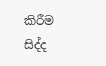කිරීම සිද්ද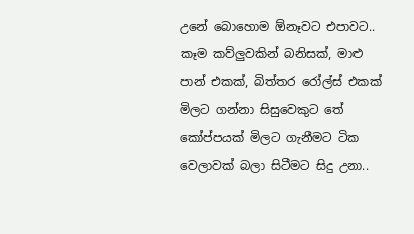උනේ බොහොම ඕනෑවට එපාවට.. කෑම කව්ලුවකින් බනිසක්, මාළු පාන් එකක්, බිත්තර රෝල්ස් එකක් මිලට ගන්නා සිසුවෙකුට තේ කෝප්පයක් මිලට ගැනීමට ටික වෙලාවක් බලා සිටීමට සිදු උනා..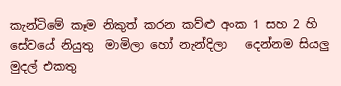කැන්ටිමේ කෑම නිකුත් කරන කව්ළු අංක 1 සහ 2 හි සේවයේ නියුතු  මාමිලා හෝ නැන්දිලා   දෙන්නම සියලු මුදල් එකතු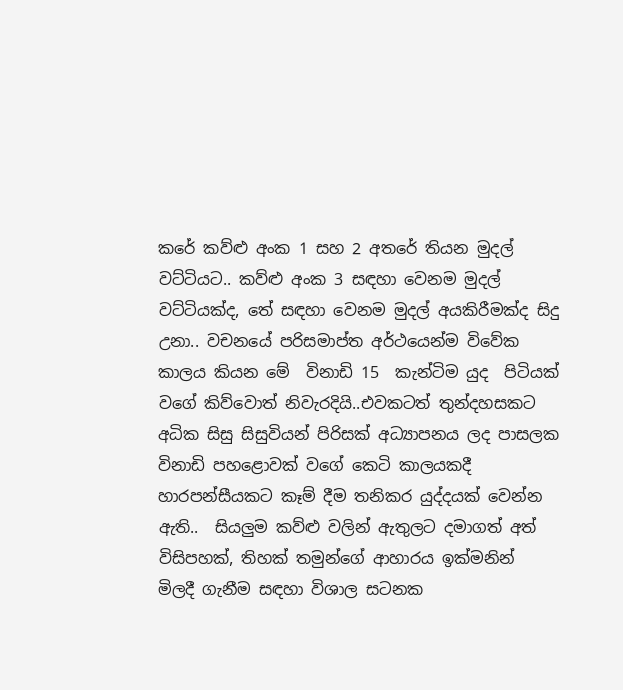කරේ කව්ළු අංක 1 සහ 2 අතරේ තියන මුදල් වට්ටියට.. කව්ළු අංක 3 සඳහා වෙනම මුදල් වට්ටියක්ද, තේ සඳහා වෙනම මුදල් අයකිරීමක්ද සිදු උනා.. වචනයේ පරිසමාප්ත අර්ථයෙන්ම විවේක කාලය කියන මේ  විනාඩි 15  කැන්ටිම යුද  පිටියක් වගේ කිව්වොත් නිවැරදියි..එවකටත් තුන්දහසකට අධික සිසු සිසුවියන් පිරිසක් අධ්‍යාපනය ලද පාසලක විනාඩි පහළොවක් වගේ කෙටි කාලයකදී හාරපන්සීයකට කෑම් දීම තනිකර යුද්දයක් වෙන්න ඇති..  සියලුම කව්ළු වලින් ඇතුලට දමාගත් අත් විසිපහක්, තිහක් තමුන්ගේ ආහාරය ඉක්මනින්  මිලදී ගැනීම සඳහා විශාල සටනක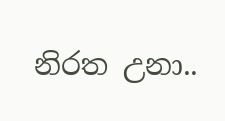නිරත උනා..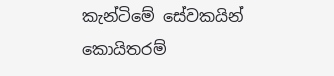කැන්ටිමේ සේවකයින් කොයිතරම්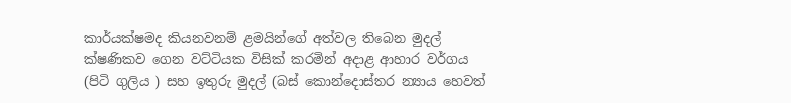කාර්යක්ෂමද කියනවනම් ළමයින්ගේ අත්වල තිබෙන මුදල් ක්ෂණිකව ගෙන වට්ටියක විසික් කරමින් අදාළ ආහාර වර්ගය (පිටි ගුලිය ) සහ ඉතුරු මුදල් (බස් කොන්දොස්තර න්‍යාය හෙවත්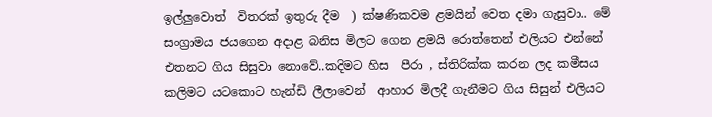ඉල්ලුවොත්  විතරක් ඉතුරු දීම  ) ක්ෂණිකවම ළමයින් වෙත දමා ගැසුවා.. මේ සංග්‍රාමය ජයගෙන අදාළ බනිස මිලට ගෙන ළමයි රොත්තෙන් එලියට එන්නේ එතනට ගිය සිසුවා නොවේ..කදිමට හිස  පීරා , ස්තිරික්ක කරන ලද කමීසය කලිමට යටකොට හැන්ඩි ලීලාවෙන්  ආහාර මිලදී ගැනීමට ගිය සිසුන් එලියට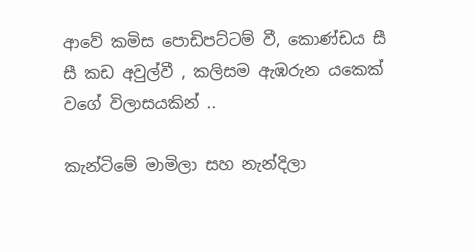ආවේ කමිස පොඩිපට්ටම් වී, කොණ්ඩය සී සී කඩ අවුල්වී , කලිසම ඇඹරුන යකෙක් වගේ විලාසයකින් ..

කැන්ටිමේ මාමිලා සහ නැන්දිලා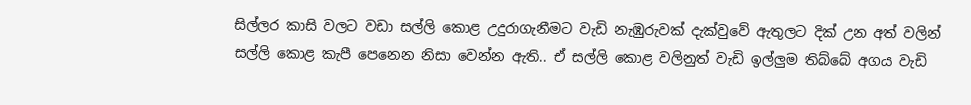සිල්ලර කාසි වලට වඩා සල්ලි කොළ උදුරාගැනීමට වැඩි නැඹුරුවක් දැක්වුවේ ඇතුලට දික් උන අත් වලින් සල්ලි කොළ කැපී පෙනෙන නිසා වෙන්න ඇති.. ඒ සල්ලි කොළ වලිනුත් වැඩි ඉල්ලුම තිබ්බේ අගය වැඩි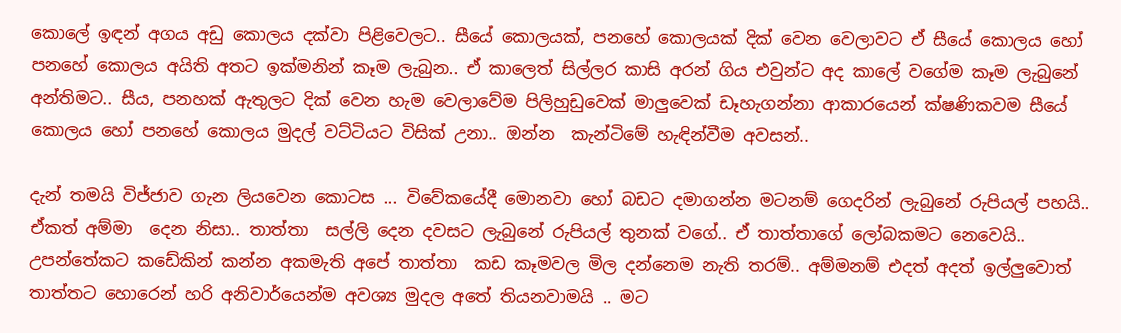කොලේ ඉඳන් අගය අඩු කොලය දක්වා පිළිවෙලට.. සීයේ කොලයක්, පනහේ කොලයක් දික් වෙන වෙලාවට ඒ සීයේ කොලය හෝ පනහේ කොලය අයිති අතට ඉක්මනින් කෑම ලැබුන.. ඒ කාලෙත් සිල්ලර කාසි අරන් ගිය එවුන්ට අද කාලේ වගේම කෑම ලැබුනේ අන්තිමට.. සීය, පනහක් ඇතුලට දික් වෙන හැම වෙලාවේම පිලිහුඩුවෙක් මාලුවෙක් ඩෑහැගන්නා ආකාරයෙන් ක්ෂණිකවම සීයේ කොලය හෝ පනහේ කොලය මුදල් වට්ටියට විසික් උනා.. ඔන්න  කැන්ටිමේ හැඳින්වීම අවසන්..

දැන් තමයි විජ්ජාව ගැන ලියවෙන කොටස ... විවේකයේදී මොනවා හෝ බඩට දමාගන්න මටනම් ගෙදරින් ලැබුනේ රුපියල් පහයි.. ඒකත් අම්මා  දෙන නිසා.. තාත්තා  සල්ලි දෙන දවසට ලැබුනේ රුපියල් තුනක් වගේ.. ඒ තාත්තාගේ ලෝබකමට නෙවෙයි.. උපන්තේකට කඩේකින් කන්න අකමැති අපේ තාත්තා  කඩ කෑමවල මිල දන්නෙම නැති තරම්.. අම්මනම් එදත් අදත් ඉල්ලුවොත් තාත්තට හොරෙන් හරි අනිවාර්යෙන්ම අවශ්‍ය මුදල අතේ තියනවාමයි .. මට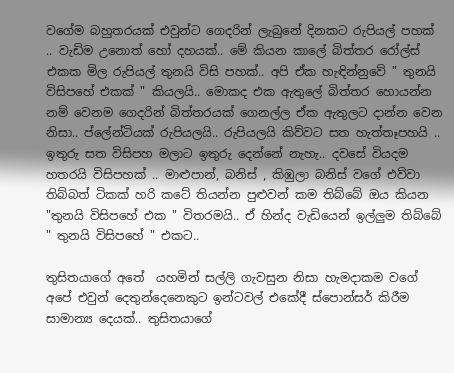වගේම බහුතරයක් එවුන්ට ගෙදරින් ලැබුනේ දිනකට රුපියල් පහක් .. වැඩිම උනොත් හෝ දහයක්.. මේ කියන කාලේ බිත්තර රෝල්ස් එකක මිල රුපියල් තුනයි විසි පහක්.. අපි ඒක හැඳින්නුවේ " තුනයි  විසිපහේ එකක් " කියලයි.. මොකද එක ඇතුලේ බිත්තර හොයන්න නම් වෙනම ගෙදරින් බිත්තරයක් ගෙනල්ල ඒක ඇතුලට දාන්න වෙන නිසා.. ප්ලේන්ටියක් රුපියලයි.. රුපියලයි කිව්වට සත හැත්තෑපහයි .. ඉතුරු සත විසිපහ මලාට ඉතුරු දෙන්නේ නැහැ.. දවසේ වියදම හතරයි විසිපහක් .. මාළුපාන්, බනිස් , කිඹුලා බනිස් වගේ එව්වා තිබ්බත් ටිකක් හරි කටේ තියන්න පුළුවන් කම තිබ්බේ ඔය කියන "තුනයි විසිපහේ එක " විතරමයි.. ඒ හින්ද වැඩියෙන් ඉල්ලුම තිබ්බේ " තුනයි විසිපහේ " එකට..

තුසිතයාගේ අතේ  යහමින් සල්ලි ගැවසුන නිසා හැමදාකම වගේ අපේ එවුන් දෙතුන්දෙනෙකුට ඉන්ටවල් එකේදී ස්පොන්සර් කිරීම සාමාන්‍ය දෙයක්.. තුසිතයාගේ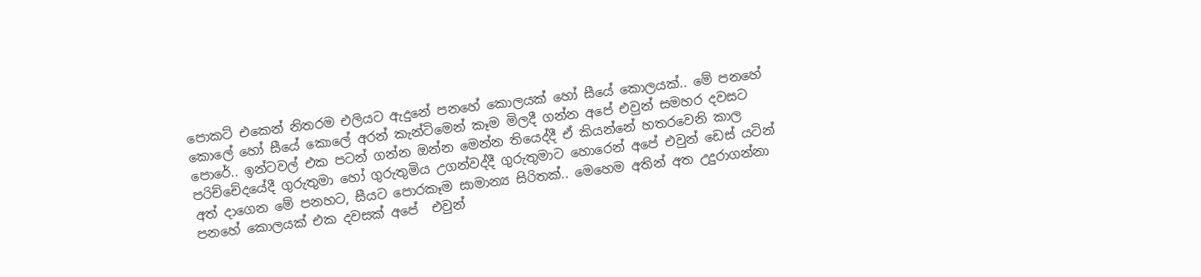පොකට් එකෙන් නිතරම එලියට ඇදුනේ පනහේ කොලයක් හෝ සීයේ කොලයක්.. මේ පනහේ කොලේ හෝ සීයේ කොලේ අරන් කැන්ටිමෙන් කෑම මිලදී ගන්න අපේ එවුන් සමහර දවසට පොරේ.. ඉන්ටවල් එක පටන් ගන්න ඔන්න මෙන්න තියෙද්දී ඒ කියන්නේ හතරවෙනි කාල පරිච්චේදයේදී ගුරුතුමා හෝ ගුරුතුමිය උගන්වද්දී ගුරුතුමාට හොරෙන් අපේ එවුන් ඩෙස් යටින් අත් දාගෙන මේ පනහට, සීයට පොරකෑම සාමාන්‍ය සිරිතක්.. මෙහෙම අතින් අත උදුරාගන්නා පනහේ කොලයක් එක දවසක් අපේ  එවුන්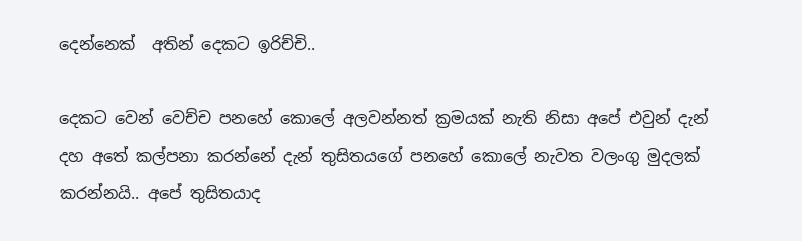දෙන්නෙක්  අතින් දෙකට ඉරිච්චි..

දෙකට වෙන් වෙච්ච පනහේ කොලේ අලවන්නත් ක්‍රමයක් නැති නිසා අපේ එවුන් දැන් දහ අතේ කල්පනා කරන්නේ දැන් තුසිතයගේ පනහේ කොලේ නැවත වලංගු මුදලක් කරන්නයි.. අපේ තුසිතයාද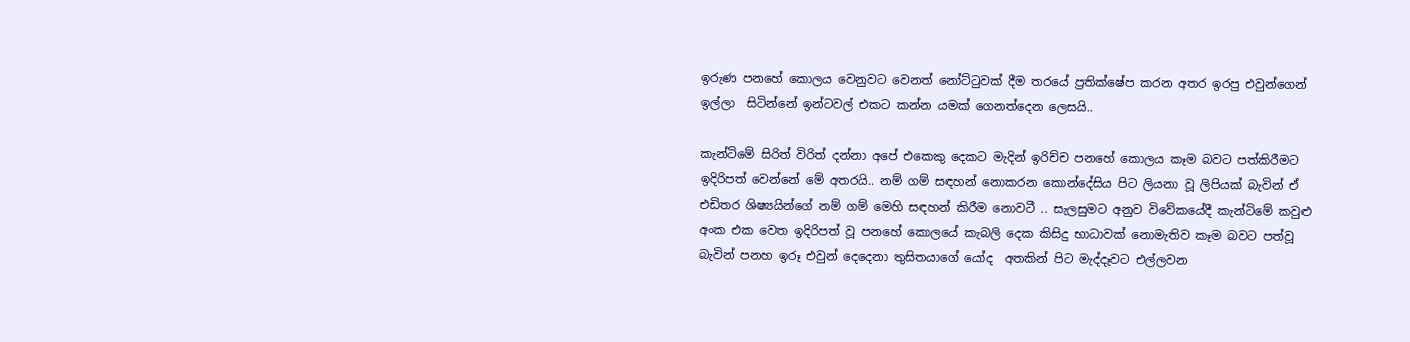ඉරුණ පනහේ කොලය වෙනුවට වෙනත් නෝට්ටුවක් දීම තරයේ ප්‍රතික්ෂේප කරන අතර ඉරපු එවුන්ගෙන් ඉල්ලා  සිටින්නේ ඉන්ටවල් එකට කන්න යමක් ගෙනත්දෙන ලෙසයි..

කැන්ටිමේ සිරිත් විරිත් දන්නා අපේ එකෙකු දෙකට මැදින් ඉරිච්ච පනහේ කොලය කෑම බවට පත්කිරීමට ඉදිරිපත් වෙන්නේ මේ අතරයි.. නම් ගම් සඳහන් නොකරන කොන්දේසිය පිට ලියනා වූ ලිපියක් බැවින් ඒ එඩිතර ශිෂ්‍යයින්ගේ නම් ගම් මෙහි සඳහන් කිරීම නොවටී .. සැලසුමට අනුව විවේකයේදී කැන්ටිමේ කවුළු අංක එක වෙත ඉදිරිපත් වූ පනහේ කොලයේ කැබලි දෙක කිසිදු භාධාවක් නොමැතිව කෑම බවට පත්වූ බැවින් පනහ ඉරූ එවුන් දෙදෙනා තුසිතයාගේ යෝද  අතකින් පිට මැද්දෑවට එල්ලවන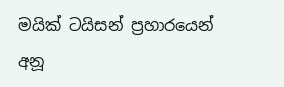මයික් ටයිසන් ප්‍රහාරයෙන් අනූ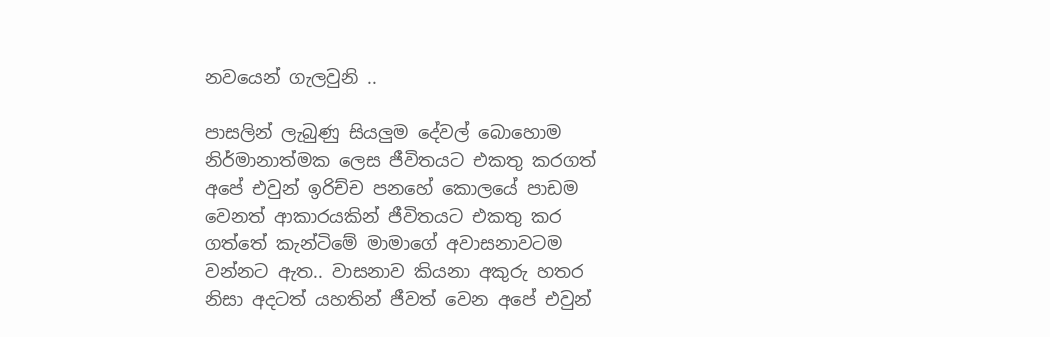නවයෙන් ගැලවුනි ..

පාසලින් ලැබුණු සියලුම දේවල් බොහොම නිර්මානාත්මක ලෙස ජීවිතයට එකතු කරගත් අපේ එවුන් ඉරිච්ච පනහේ කොලයේ පාඩම වෙනත් ආකාරයකින් ජීවිතයට එකතු කර ගත්තේ කැන්ටිමේ මාමාගේ අවාසනාවටම වන්නට ඇත.. වාසනාව කියනා අකුරු හතර නිසා අදටත් යහතින් ජීවත් වෙන අපේ එවුන්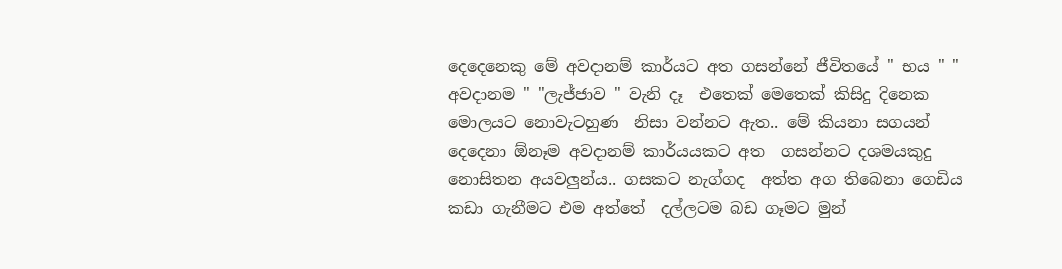දෙදෙනෙකු මේ අවදානම් කාර්යට අත ගසන්නේ ජීවිතයේ " භය " " අවදානම " "ලැජ්ජාව " වැනි දෑ  එතෙක් මෙතෙක් කිසිදු දිනෙක මොලයට නොවැටහුණ  නිසා වන්නට ඇත.. මේ කියනා සගයන් දෙදෙනා ඕනෑම අවදානම් කාර්යයකට අත  ගසන්නට දශමයකුදු නොසිතන අයවලුන්ය.. ගසකට නැග්ගද  අත්ත අග තිබෙනා ගෙඩිය කඩා ගැනීමට එම අත්තේ  දල්ලටම බඩ ගෑමට මුන්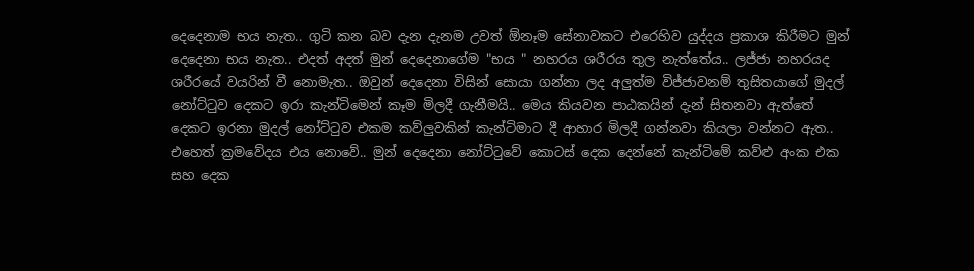දෙදෙනාම භය නැත.. ගුටි කන බව දැන දැනම උවත් ඕනෑම සේනාවකට එරෙහිව යුද්දය ප්‍රකාශ කිරීමට මුන් දෙදෙනා භය නැත.. එදත් අදත් මුන් දෙදෙනාගේම "භය " නහරය ශරීරය තුල නැත්තේය.. ලජ්ජා නහරයද ශරීරයේ වයරින් වී නොමැත.. ඔවුන් දෙදෙනා විසින් සොයා ගන්නා ලද අලුත්ම විජ්ජාවනම් තුසිතයාගේ මුදල් නෝට්ටුව දෙකට ඉරා කැන්ටිමෙන් කෑම මිලදී ගැනීමයි.. මෙය කියවන පාඨකයින් දැන් සිතනවා ඇත්තේ දෙකට ඉරනා මුදල් නෝට්ටුව එකම කව්ලුවකින් කැන්ටිමාට දී ආහාර මිලදී ගන්නවා කියලා වන්නට ඇත.. එහෙත් ක්‍රමවේදය එය නොවේ.. මුන් දෙදෙනා නෝට්ටුවේ කොටස් දෙක දෙන්නේ කැන්ටිමේ කව්ළු අංක එක සහ දෙක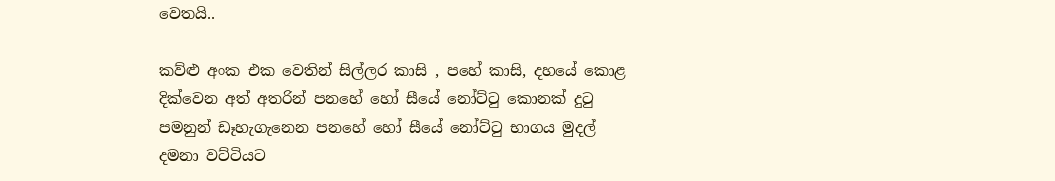වෙතයි..

කව්ළු අංක එක වෙතින් සිල්ලර කාසි , පහේ කාසි, දහයේ කොළ දික්වෙන අත් අතරින් පනහේ හෝ සීයේ නෝට්ටු කොනක් දුටු පමනුන් ඩෑහැගැනෙන පනහේ හෝ සීයේ නෝට්ටු භාගය මුදල් දමනා වට්ටියට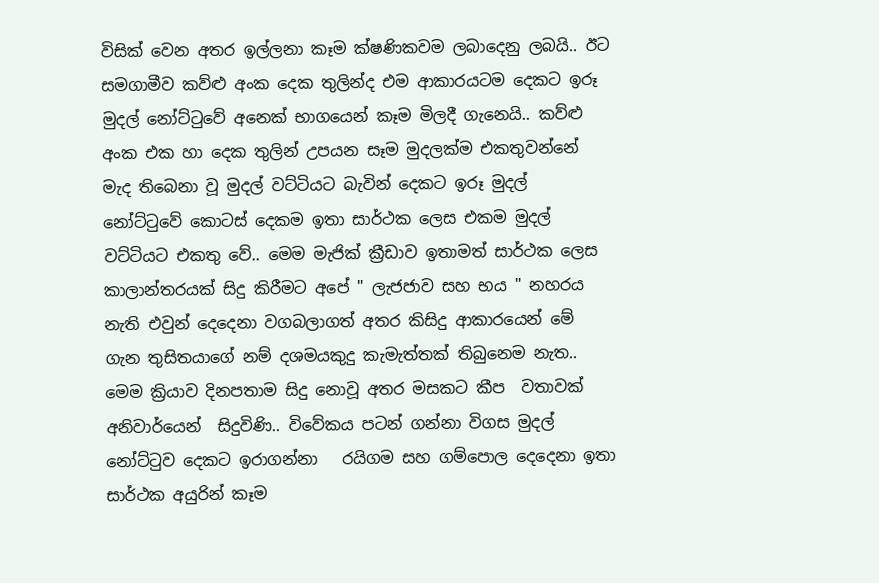විසික් වෙන අතර ඉල්ලනා කෑම ක්ෂණිකවම ලබාදෙනු ලබයි.. ඊට සමගාමීව කව්ළු අංක දෙක තුලින්ද එම ආකාරයටම දෙකට ඉරූ මුදල් නෝට්ටුවේ අනෙක් භාගයෙන් කෑම මිලදී ගැනෙයි.. කව්ළු අංක එක හා දෙක තුලින් උපයන සෑම මුදලක්ම එකතුවන්නේ මැද තිබෙනා වූ මුදල් වට්ටියට බැවින් දෙකට ඉරූ මුදල් නෝට්ටුවේ කොටස් දෙකම ඉතා සාර්ථක ලෙස එකම මුදල් වට්ටියට එකතු වේ.. මෙම මැජික් ක්‍රීඩාව ඉතාමත් සාර්ථක ලෙස කාලාන්තරයක් සිදු කිරීමට අපේ " ලැජජාව සහ භය " නහරය නැති එවුන් දෙදෙනා වගබලාගත් අතර කිසිදු ආකාරයෙන් මේ ගැන තුසිතයාගේ නම් දශමයකුදු කැමැත්තක් තිබුනෙම නැත..  මෙම ක්‍රියාව දිනපතාම සිදු නොවූ අතර මසකට කීප  වතාවක් අනිවාර්යෙන්  සිදුවිණි.. විවේකය පටන් ගන්නා විගස මුදල් නෝට්ටුව දෙකට ඉරාගන්නා   රයිගම සහ ගම්පොල දෙදෙනා ඉතා සාර්ථක අයුරින් කෑම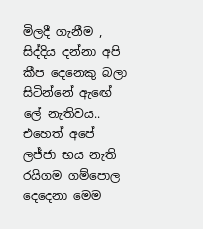මිලදී ගැනීම , සිද්දිය දන්නා අපි කීප දෙනෙකු බලා සිටින්නේ ඇඟේ ලේ නැතිවය.. එහෙත් අපේ ලජ්ජා භය නැති රයිගම ගම්පොල දෙදෙනා මෙම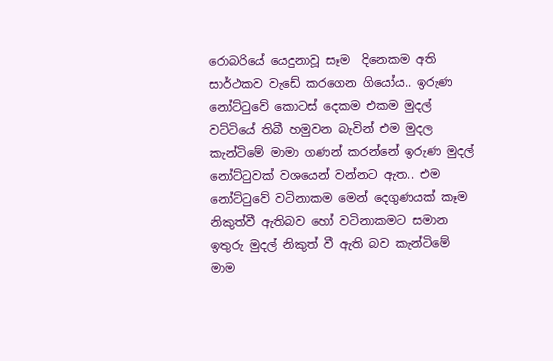රොබරියේ යෙදුනාවූ සෑම  දිනෙකම අති  සාර්ථකව වැඩේ කරගෙන ගියෝය.. ඉරුණ නෝට්ටුවේ කොටස් දෙකම එකම මුදල් වට්ටියේ තිබී හමුවන බැවින් එම මුදල කැන්ටිමේ මාමා ගණන් කරන්නේ ඉරුණ මුදල් නෝට්ටුවක් වශයෙන් වන්නට ඇත.. එම නෝට්ටුවේ වටිනාකම මෙන් දෙගුණයක් කෑම නිකුත්වී ඇතිබව හෝ වටිනාකමට සමාන ඉතුරු මුදල් නිකුත් වී ඇති බව කැන්ටිමේ මාම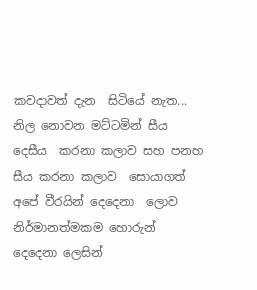කවදාවත් දැන  සිටියේ නැත... නිල නොවන මට්ටමින් සීය දෙසීය  කරනා කලාව සහ පනහ සීය කරනා කලාව  සොයාගත් අපේ වීරයින් දෙදෙනා  ලොව නිර්මානත්මකම හොරුන් දෙදෙනා ලෙසින්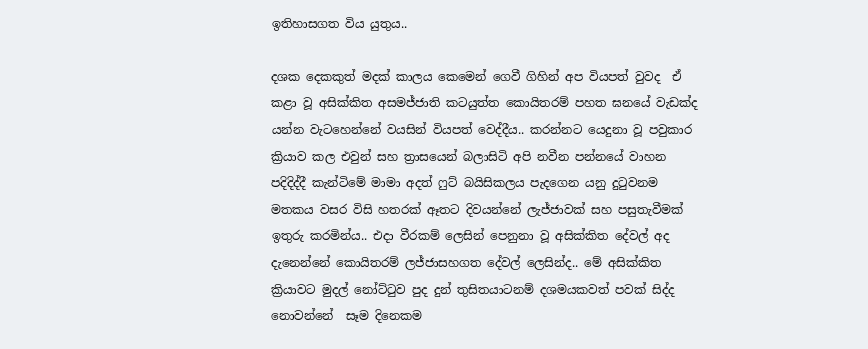ඉතිහාසගත විය යුතුය..

දශක දෙකකුත් මදක් කාලය කෙමෙන් ගෙවී ගිහින් අප වියපත් වුවද  ඒ කළා වූ අසික්කිත අසමජ්ජාති කටයුත්ත කොයිතරම් පහත ඝනයේ වැඩක්ද යන්න වැටහෙන්නේ වයසින් වියපත් වෙද්දීය.. කරන්නට යෙදුනා වූ පවුකාර ක්‍රියාව කල එවුන් සහ ත්‍රාසයෙන් බලාසිටි අපි නවීන පන්නයේ වාහන පදිදිද්දී කැන්ටිමේ මාමා අදත් ෆුට් බයිසිකලය පැදගෙන යනු දුටුවනම මතකය වසර විසි හතරක් ඈතට දිවයන්නේ ලැජ්ජාවක් සහ පසුතැවීමක් ඉතුරු කරමින්ය.. එදා වීරකම් ලෙසින් පෙනුනා වූ අසික්කිත දේවල් අද දැනෙන්නේ කොයිතරම් ලජ්ජාසහගත දේවල් ලෙසින්ද.. මේ අසික්කිත ක්‍රියාවට මුදල් නෝට්ටුව පුද දුන් තුසිතයාටනම් දශමයකවත් පවක් සිද්ද නොවන්නේ  සෑම දිනෙකම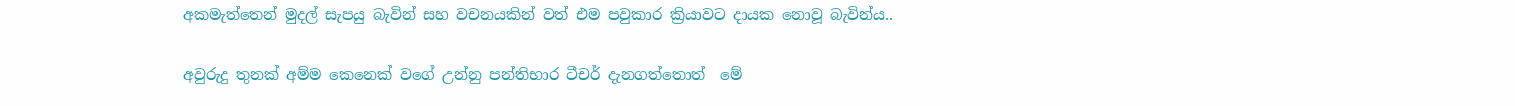අකමැත්තෙන් මුදල් සැපයු බැවින් සහ වචනයකින් වත් එම පවුකාර ක්‍රියාවට දායක නොවූ බැවින්ය..

අවුරුදු තුනක් අම්ම කෙනෙක් වගේ උන්නු පන්තිභාර ටීචර් දැනගත්තොත්  මේ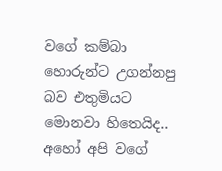වගේ කම්බා හොරුන්ට උගන්නපු බව එතුමියට මොනවා හිතෙයිද.. අහෝ අපි වගේ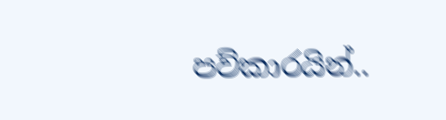පව්කාරයින්..